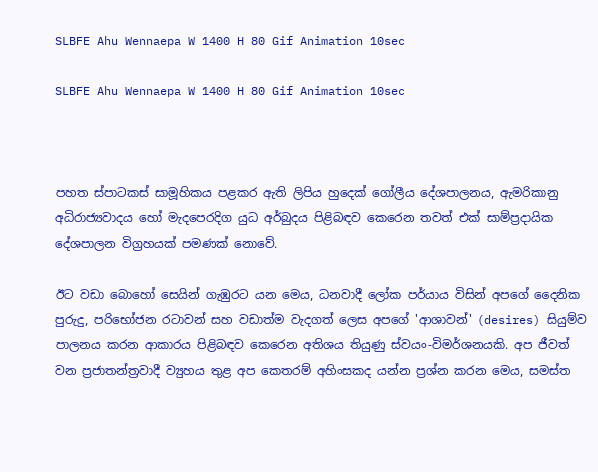SLBFE Ahu Wennaepa W 1400 H 80 Gif Animation 10sec

SLBFE Ahu Wennaepa W 1400 H 80 Gif Animation 10sec



පහත ස්පාටකස් සාමූහිකය පළකර ඇති ලිපිය හුදෙක් ගෝලීය දේශපාලනය, ඇමරිකානු අධිරාජ්‍යවාදය හෝ මැදපෙරදිග යුධ අර්බුදය පිළිබඳව කෙරෙන තවත් එක් සාම්ප්‍රදායික දේශපාලන විග්‍රහයක් පමණක් නොවේ.

ඊට වඩා බොහෝ සෙයින් ගැඹුරට යන මෙය, ධනවාදී ලෝක පර්යාය විසින් අපගේ දෛනික පුරුදු, පරිභෝජන රටාවන් සහ වඩාත්ම වැදගත් ලෙස අපගේ 'ආශාවන්' (desires) සියුම්ව පාලනය කරන ආකාරය පිළිබඳව කෙරෙන අතිශය තියුණු ස්වයං-විමර්ශනයකි. අප ජීවත් වන ප්‍රජාතන්ත්‍රවාදී ව්‍යුහය තුළ අප කෙතරම් අහිංසකද යන්න ප්‍රශ්න කරන මෙය, සමස්ත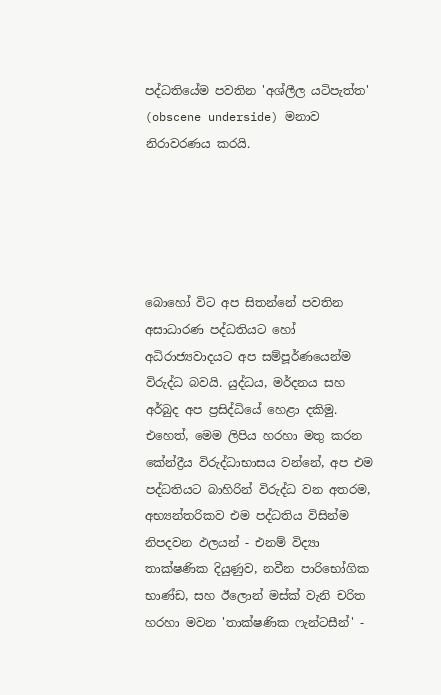පද්ධතියේම පවතින 'අශ්ලීල යටිපැත්ත' (obscene underside) මනාව නිරාවරණය කරයි.





බොහෝ විට අප සිතන්නේ පවතින අසාධාරණ පද්ධතියට හෝ අධිරාජ්‍යවාදයට අප සම්පූර්ණයෙන්ම විරුද්ධ බවයි. යුද්ධය, මර්දනය සහ අර්බුද අප ප්‍රසිද්ධියේ හෙළා දකිමු. එහෙත්, මෙම ලිපිය හරහා මතු කරන කේන්ද්‍රීය විරුද්ධාභාසය වන්නේ, අප එම පද්ධතියට බාහිරින් විරුද්ධ වන අතරම, අභ්‍යන්තරිකව එම පද්ධතිය විසින්ම නිපදවන ඵලයන් - එනම් විද්‍යා තාක්ෂණික දියුණුව, නවීන පාරිභෝගික භාණ්ඩ, සහ ඊලොන් මස්ක් වැනි චරිත හරහා මවන 'තාක්ෂණික ෆැන්ටසීන්' -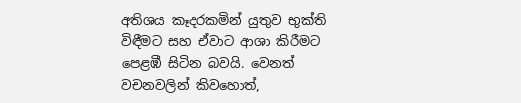අතිශය කෑදරකමින් යුතුව භුක්ති විඳීමට සහ ඒවාට ආශා කිරීමට පෙළඹී සිටින බවයි. වෙනත් වචනවලින් කිවහොත්,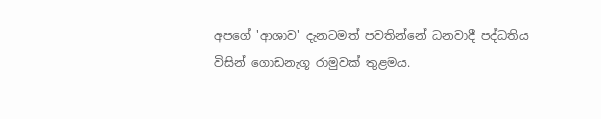අපගේ 'ආශාව' දැනටමත් පවතින්නේ ධනවාදී පද්ධතිය විසින් ගොඩනැගූ රාමුවක් තුළමය.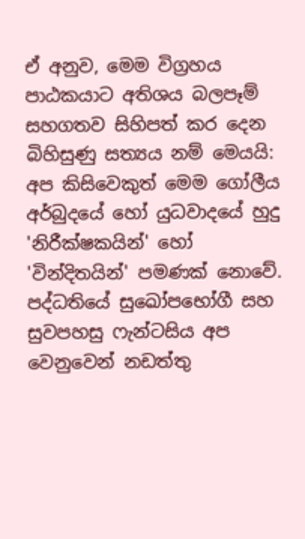ඒ අනුව, මෙම විග්‍රහය පාඨකයාට අතිශය බලපෑම් සහගතව සිහිපත් කර දෙන බිහිසුණු සත්‍යය නම් මෙයයි: අප කිසිවෙකුත් මෙම ගෝලීය අර්බුදයේ හෝ යුධවාදයේ හුදු 'නිරීක්ෂකයින්' හෝ 'වින්දිතයින්' පමණක් නොවේ. පද්ධතියේ සුඛෝපභෝගී සහ සුවපහසු ෆැන්ටසිය අප වෙනුවෙන් නඩත්තු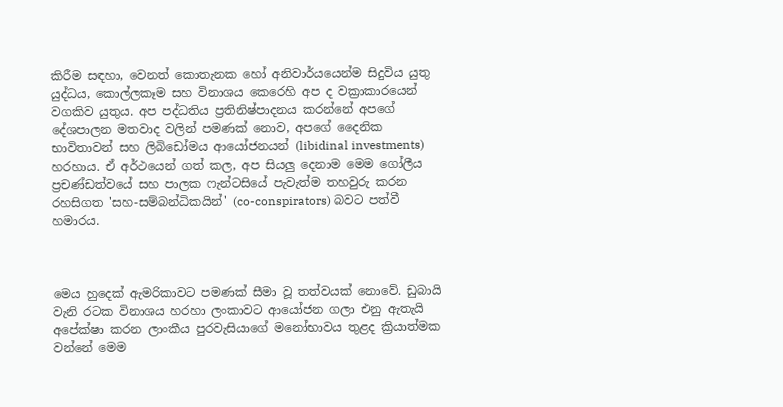කිරීම සඳහා, වෙනත් කොතැනක හෝ අනිවාර්යයෙන්ම සිදුවිය යුතු යුද්ධය, කොල්ලකෑම සහ විනාශය කෙරෙහි අප ද වක්‍රාකාරයෙන් වගකිව යුතුය. අප පද්ධතිය ප්‍රතිනිෂ්පාදනය කරන්නේ අපගේ දේශපාලන මතවාද වලින් පමණක් නොව, අපගේ දෛනික භාවිතාවන් සහ ලිබිඩෝමය ආයෝජනයන් (libidinal investments) හරහාය. ඒ අර්ථයෙන් ගත් කල, අප සියලු දෙනාම මෙම ගෝලීය ප්‍රචණ්ඩත්වයේ සහ පාලක ෆැන්ටසියේ පැවැත්ම තහවුරු කරන රහසිගත 'සහ-සම්බන්ධිකයින්' (co-conspirators) බවට පත්වී හමාරය.



මෙය හුදෙක් ඇමරිකාවට පමණක් සීමා වූ තත්වයක් නොවේ. ඩුබායි වැනි රටක විනාශය හරහා ලංකාවට ආයෝජන ගලා එනු ඇතැයි අපේක්ෂා කරන ලාංකීය පුරවැසියාගේ මනෝභාවය තුළද ක්‍රියාත්මක වන්නේ මෙම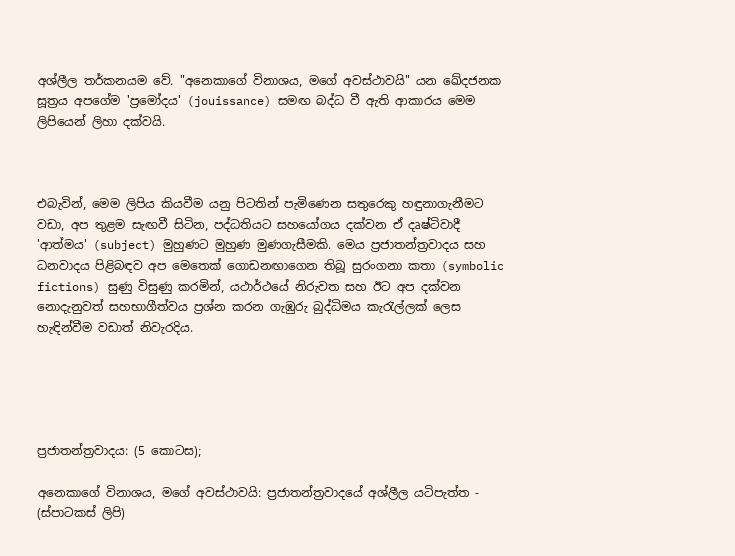අශ්ලීල තර්කනයම වේ. "අනෙකාගේ විනාශය, මගේ අවස්ථාවයි" යන ඛේදජනක සූත්‍රය අපගේම 'ප්‍රමෝදය' (jouissance) සමඟ බද්ධ වී ඇති ආකාරය මෙම ලිපියෙන් ලිහා දක්වයි.



එබැවින්, මෙම ලිපිය කියවීම යනු පිටතින් පැමිණෙන සතුරෙකු හඳුනාගැනීමට වඩා, අප තුළම සැඟවී සිටින, පද්ධතියට සහයෝගය දක්වන ඒ දෘෂ්ටිවාදී 'ආත්මය' (subject) මුහුණට මුහුණ මුණගැසීමකි. මෙය ප්‍රජාතන්ත්‍රවාදය සහ ධනවාදය පිළිබඳව අප මෙතෙක් ගොඩනඟාගෙන තිබූ සුරංගනා කතා (symbolic fictions) සුණු විසුණු කරමින්, යථාර්ථයේ නිරුවත සහ ඊට අප දක්වන නොදැනුවත් සහභාගීත්වය ප්‍රශ්න කරන ගැඹුරු බුද්ධිමය කැරැල්ලක් ලෙස හැඳින්වීම වඩාත් නිවැරදිය.





ප්‍රජාතන්ත්‍රවාදය: (5 කොටස);

අනෙකාගේ විනාශය, මගේ අවස්ථාවයි: ප්‍රජාතන්ත්‍රවාදයේ අශ්ලීල යටිපැත්ත - (ස්පාටකස් ලිපි)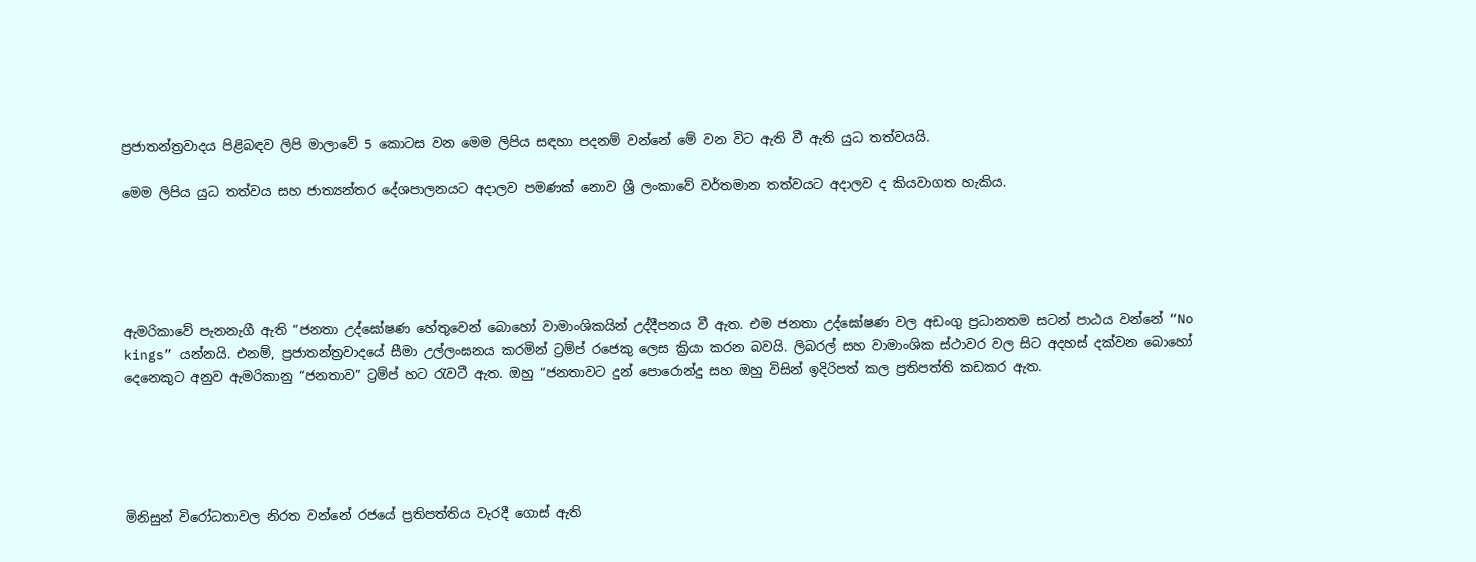ප්‍රජාතන්ත්‍රවාදය පිළිබඳව ලිපි මාලාවේ 5 කොටස වන මෙම ලිපිය සඳහා පදනම් වන්නේ මේ වන විට ඇති වී ඇති යුධ තත්වයයි.

මෙම ලිපිය යුධ තත්වය සහ ජාත්‍යන්තර දේශපාලනයට අදාලව පමණක් නොව ශ්‍රී ලංකාවේ වර්තමාන තත්වයට අදාලව ද කියවාගත හැකිය.





ඇමරිකාවේ පැනනැගී ඇති “ජනතා උද්ඝෝෂණ හේතුවෙන් බොහෝ වාමාංශිකයින් උද්දීපනය වී ඇත. එම ජනතා උද්ඝෝෂණ වල අඩංගු ප්‍රධානතම සටන් පාඨය වන්නේ “No kings” යන්නයි. එනම්, ප්‍රජාතන්ත්‍රවාදයේ සීමා උල්ලංඝනය කරමින් ට්‍රම්ප් රජෙකු ලෙස ක්‍රියා කරන බවයි. ලිබරල් සහ වාමාංශික ස්ථාවර වල සිට අදහස් දක්වන බොහෝ දෙනෙකුට අනුව ඇමරිකානු “ජනතාව” ට්‍රම්ප් හට රැවටී ඇත. ඔහු “ජනතාවට දුන් පොරොන්දු සහ ඔහු විසින් ඉදිරිපත් කල ප්‍රතිපත්ති කඩකර ඇත.





මිනිසුන් විරෝධතාවල නිරත වන්නේ රජයේ ප්‍රතිපත්තිය වැරදී ගොස් ඇති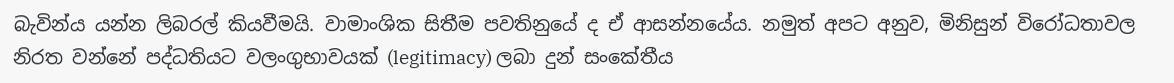බැවින්ය යන්න ලිබරල් කියවීමයි. වාමාංශික සිතීම පවතිනුයේ ද ඒ ආසන්නයේය. නමුත් අපට අනුව, මිනිසුන් විරෝධතාවල නිරත වන්නේ පද්ධතියට වලංගුභාවයක් (legitimacy) ලබා දුන් සංකේතීය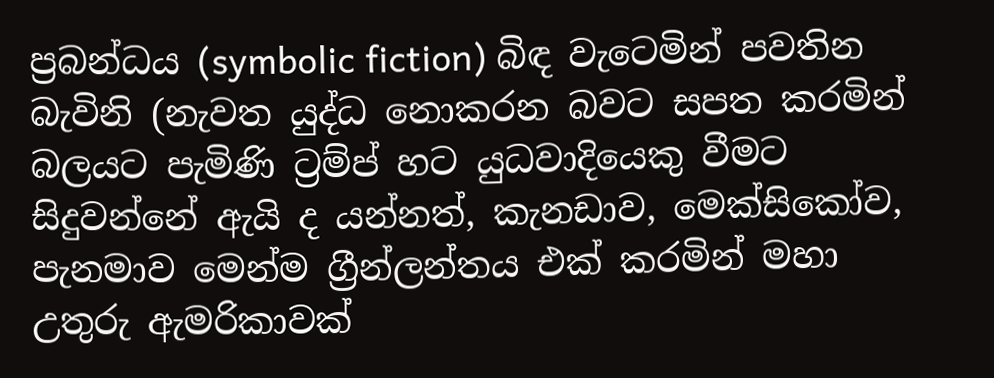ප්‍රබන්ධය (symbolic fiction) බිඳ වැටෙමින් පවතින බැවිනි (නැවත යුද්ධ නොකරන බවට සපත කරමින් බලයට පැමිණි ට්‍රම්ප් හට යුධවාදියෙකු වීමට සිදුවන්නේ ඇයි ද යන්නත්, කැනඩාව, මෙක්සිකෝව, පැනමාව මෙන්ම ග්‍රීන්ලන්තය එක් කරමින් මහා උතුරු ඇමරිකාවක්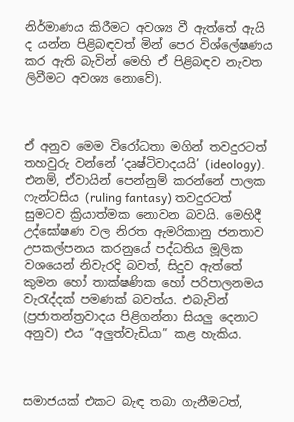නිර්මාණය කිරීමට අවශ්‍ය වී ඇත්තේ ඇයි ද යන්න පිළිබඳවත් මින් පෙර විශ්ලේෂණය කර ඇති බැවින් මෙහි ඒ පිළිබඳව නැවත ලිවීමට අවශ්‍ය නොවේ).



ඒ අනුව මෙම විරෝධතා මගින් තවදුරටත් තහවුරු වන්නේ ‘දෘෂ්ටිවාදයයි’ (ideology). එනම්, ඒවායින් පෙන්නුම් කරන්නේ පාලක ෆැන්ටසිය (ruling fantasy) තවදුරටත් සුමටව ක්‍රියාත්මක නොවන බවයි. මෙහිදී උද්ඝෝෂණ වල නිරත ඇමරිකානු ජනතාව උපකල්පනය කරනුයේ පද්ධතිය මූලික වශයෙන් නිවැරදි බවත්, සිදුව ඇත්තේ කුමන හෝ තාක්ෂණික හෝ පරිපාලනමය වැරැද්දක් පමණක් බවත්ය. එබැවින් (ප්‍රජාතන්ත්‍රවාදය පිළිගන්නා සියලු දෙනාට අනුව) එය “අලුත්වැඩියා” කළ හැකිය.



සමාජයක් එකට බැඳ තබා ගැනීමටත්,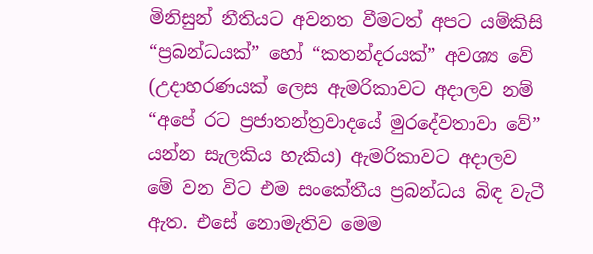මිනිසුන් නීතියට අවනත වීමටත් අපට යම්කිසි “ප්‍රබන්ධයක්” හෝ “කතන්දරයක්” අවශ්‍ය වේ (උදාහරණයක් ලෙස ඇමරිකාවට අදාලව නම් “අපේ රට ප්‍රජාතන්ත්‍රවාදයේ මුරදේවතාවා වේ” යන්න සැලකිය හැකිය) ඇමරිකාවට අදාලව මේ වන විට එම සංකේතීය ප්‍රබන්ධය බිඳ වැටී ඇත. එසේ නොමැතිව මෙම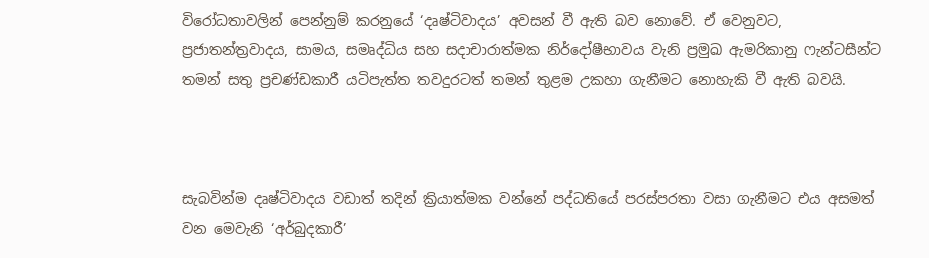විරෝධතාවලින් පෙන්නුම් කරනුයේ ‘දෘෂ්ටිවාදය’ අවසන් වී ඇති බව නොවේ. ඒ වෙනුවට, ප්‍රජාතන්ත්‍රවාදය, සාමය, සමෘද්ධිය සහ සදාචාරාත්මක නිර්දෝෂීභාවය වැනි ප්‍රමුඛ ඇමරිකානු ෆැන්ටසීන්ට තමන් සතු ප්‍රචණ්ඩකාරී යටිපැත්ත තවදුරටත් තමන් තුළම උකහා ගැනීමට නොහැකි වී ඇති බවයි.



සැබවින්ම දෘෂ්ටිවාදය වඩාත් තදින් ක්‍රියාත්මක වන්නේ පද්ධතියේ පරස්පරතා වසා ගැනීමට එය අසමත් වන මෙවැනි ‘අර්බුදකාරී’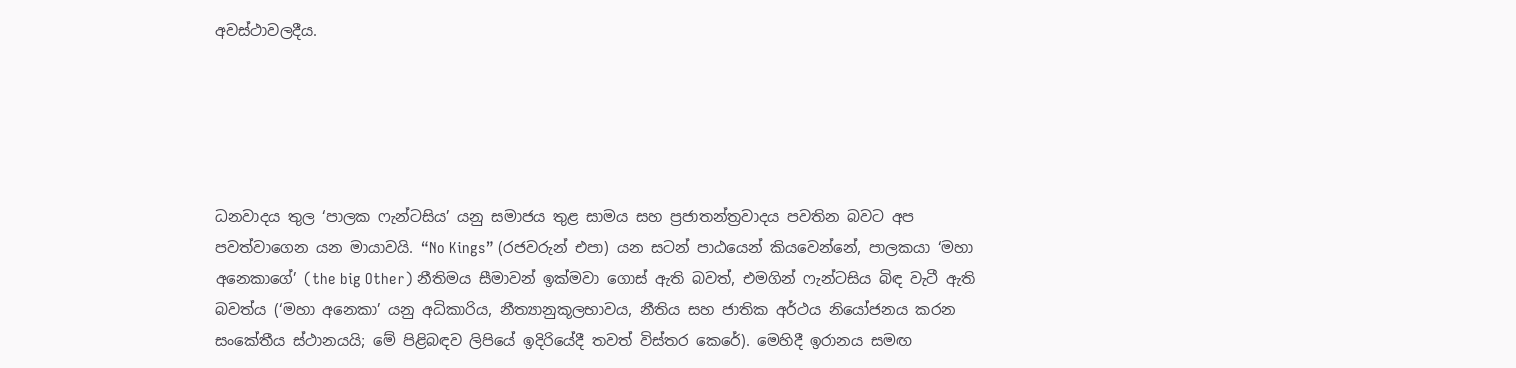අවස්ථාවලදීය.





ධනවාදය තුල ‘පාලක ෆැන්ටසිය’ යනු සමාජය තුළ සාමය සහ ප්‍රජාතන්ත්‍රවාදය පවතින බවට අප පවත්වාගෙන යන මායාවයි. “No Kings” (රජවරුන් එපා) යන සටන් පාඨයෙන් කියවෙන්නේ, පාලකයා ‘මහා අනෙකාගේ’ (the big Other) නීතිමය සීමාවන් ඉක්මවා ගොස් ඇති බවත්, එමගින් ෆැන්ටසිය බිඳ වැටී ඇති බවත්ය (‘මහා අනෙකා’ යනු අධිකාරිය, නීත්‍යානුකූලභාවය, නීතිය සහ ජාතික අර්ථය නියෝජනය කරන සංකේතීය ස්ථානයයි; මේ පිළිබඳව ලිපියේ ඉදිරියේදී තවත් විස්තර කෙරේ). මෙහිදී ඉරානය සමඟ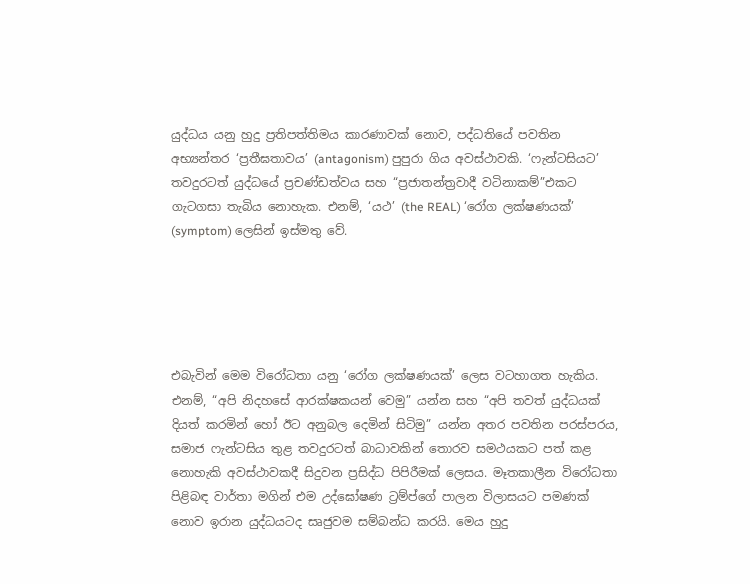යුද්ධය යනු හුදු ප්‍රතිපත්තිමය කාරණාවක් නොව, පද්ධතියේ පවතින අභ්‍යන්තර ‘ප්‍රතීඝතාවය’ (antagonism) පුපුරා ගිය අවස්ථාවකි. ‘ෆැන්ටසියට’ තවදුරටත් යුද්ධයේ ප්‍රචණ්ඩත්වය සහ “ප්‍රජාතන්ත්‍රවාදී වටිනාකම්”එකට ගැටගසා තැබිය නොහැක. එනම්, ‘යථ’ (the REAL) ‘රෝග ලක්ෂණයක්’ (symptom) ලෙසින් ඉස්මතු වේ.





එබැවින් මෙම විරෝධතා යනු ‘රෝග ලක්ෂණයක්’ ලෙස වටහාගත හැකිය. එනම්, “අපි නිදහසේ ආරක්ෂකයන් වෙමු” යන්න සහ “අපි තවත් යුද්ධයක් දියත් කරමින් හෝ ඊට අනුබල දෙමින් සිටිමු” යන්න අතර පවතින පරස්පරය, සමාජ ෆැන්ටසිය තුළ තවදුරටත් බාධාවකින් තොරව සමථයකට පත් කළ නොහැකි අවස්ථාවකදී සිදුවන ප්‍රසිද්ධ පිපිරීමක් ලෙසය. මෑතකාලීන විරෝධතා පිළිබඳ වාර්තා මගින් එම උද්ඝෝෂණ ට්‍රම්ප්ගේ පාලන විලාසයට පමණක් නොව ඉරාන යුද්ධයටද සෘජුවම සම්බන්ධ කරයි. මෙය හුදු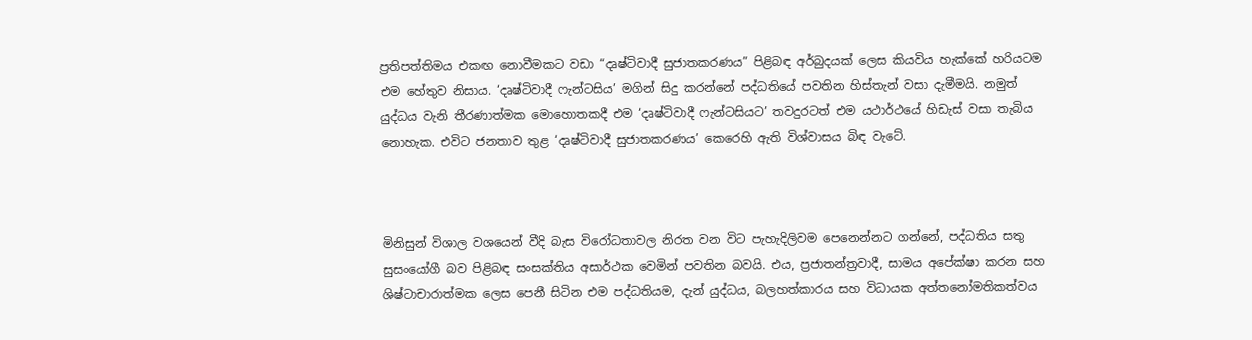ප්‍රතිපත්තිමය එකඟ නොවීමකට වඩා “දෘෂ්ටිවාදී සුජාතකරණය” පිළිබඳ අර්බුදයක් ලෙස කියවිය හැක්කේ හරියටම එම හේතුව නිසාය. ‘දෘෂ්ටිවාදී ෆැන්ටසිය’ මගින් සිදු කරන්නේ පද්ධතියේ පවතින හිස්තැන් වසා දැමීමයි. නමුත් යුද්ධය වැනි තීරණාත්මක මොහොතකදී එම ‘දෘෂ්ටිවාදී ෆැන්ටසියට’ තවදුරටත් එම යථාර්ථයේ හිඩැස් වසා තැබිය නොහැක. එවිට ජනතාව තුළ ‘දෘෂ්ටිවාදී සුජාතකරණය’ කෙරෙහි ඇති විශ්වාසය බිඳ වැටේ.



මිනිසුන් විශාල වශයෙන් වීදි බැස විරෝධතාවල නිරත වන විට පැහැදිලිවම පෙනෙන්නට ගන්නේ, පද්ධතිය සතු සුසංයෝගී බව පිළිබඳ සංසක්තිය අසාර්ථක වෙමින් පවතින බවයි. එය, ප්‍රජාතන්ත්‍රවාදී, සාමය අපේක්ෂා කරන සහ ශිෂ්ටාචාරාත්මක ලෙස පෙනී සිටින එම පද්ධතියම, දැන් යුද්ධය, බලහත්කාරය සහ විධායක අත්තනෝමතිකත්වය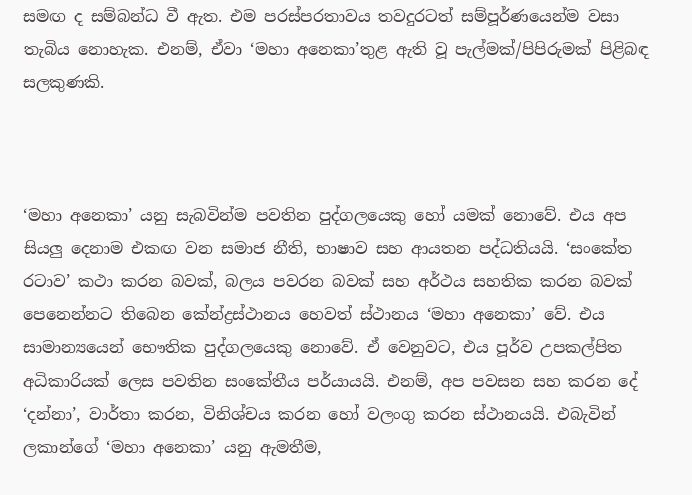සමඟ ද සම්බන්ධ වී ඇත. එම පරස්පරතාවය තවදුරටත් සම්පූර්ණයෙන්ම වසා තැබිය නොහැක. එනම්, ඒවා ‘මහා අනෙකා’තුළ ඇති වූ පැල්මක්/පිපිරුමක් පිළිබඳ සලකුණකි.



‘මහා අනෙකා’ යනු සැබවින්ම පවතින පුද්ගලයෙකු හෝ යමක් නොවේ. එය අප සියලු දෙනාම එකඟ වන සමාජ නීති, භාෂාව සහ ආයතන පද්ධතියයි. ‘සංකේත රටාව’ කථා කරන බවක්, බලය පවරන බවක් සහ අර්ථය සහතික කරන බවක් පෙනෙන්නට තිබෙන කේන්ද්‍රස්ථානය හෙවත් ස්ථානය ‘මහා අනෙකා’ වේ. එය සාමාන්‍යයෙන් භෞතික පුද්ගලයෙකු නොවේ. ඒ වෙනුවට, එය පූර්ව උපකල්පිත අධිකාරියක් ලෙස පවතින සංකේතීය පර්යායයි. එනම්, අප පවසන සහ කරන දේ ‘දන්නා’, වාර්තා කරන, විනිශ්චය කරන හෝ වලංගු කරන ස්ථානයයි. එබැවින් ලකාන්ගේ ‘මහා අනෙකා’ යනු ඇමතීම,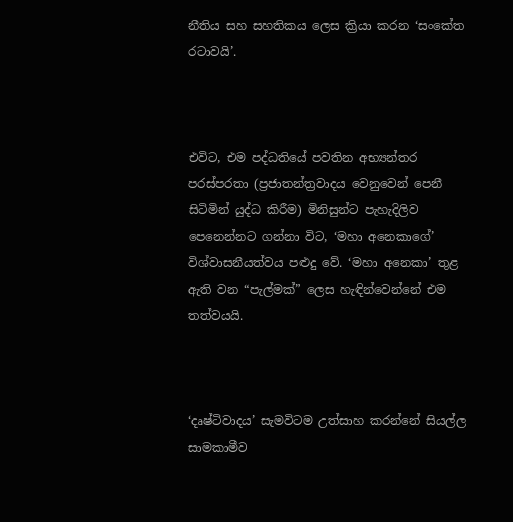නීතිය සහ සහතිකය ලෙස ක්‍රියා කරන ‘සංකේත රටාවයි’.



එවිට, එම පද්ධතියේ පවතින අභ්‍යන්තර පරස්පරතා (ප්‍රජාතන්ත්‍රවාදය වෙනුවෙන් පෙනී සිටිමින් යුද්ධ කිරීම) මිනිසුන්ට පැහැදිලිව පෙනෙන්නට ගන්නා විට, ‘මහා අනෙකාගේ’ විශ්වාසනීයත්වය පළුදු වේ. ‘මහා අනෙකා’ තුළ ඇති වන “පැල්මක්” ලෙස හැඳින්වෙන්නේ එම තත්වයයි.



‘දෘෂ්ටිවාදය’ සැමවිටම උත්සාහ කරන්නේ සියල්ල සාමකාමීව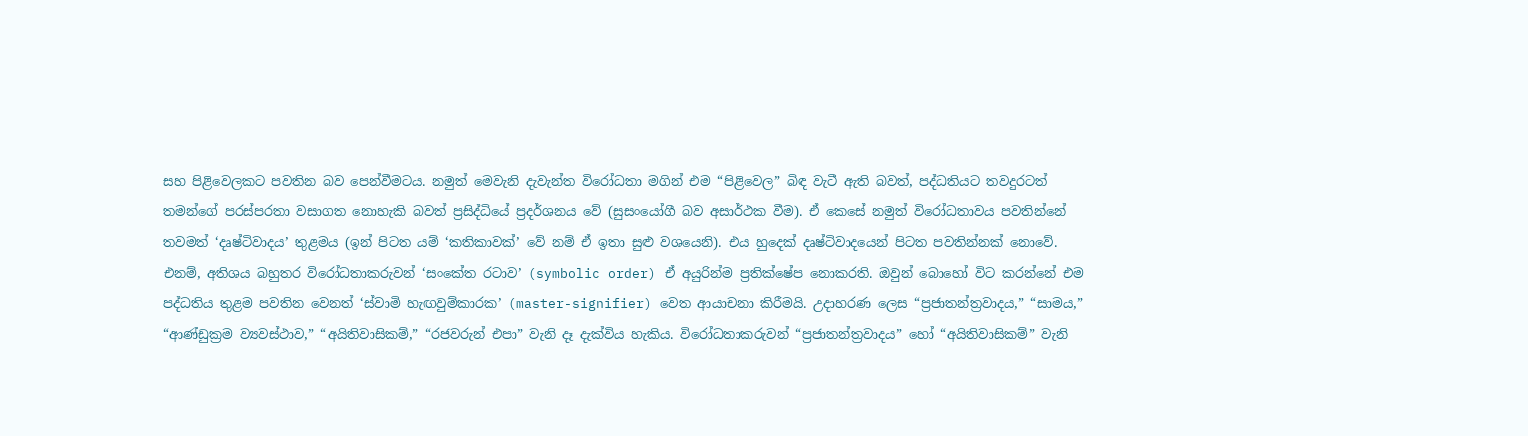සහ පිළිවෙලකට පවතින බව පෙන්වීමටය. නමුත් මෙවැනි දැවැන්ත විරෝධතා මගින් එම “පිළිවෙල” බිඳ වැටී ඇති බවත්, පද්ධතියට තවදුරටත් තමන්ගේ පරස්පරතා වසාගත නොහැකි බවත් ප්‍රසිද්ධියේ ප්‍රදර්ශනය වේ (සුසංයෝගී බව අසාර්ථක වීම). ඒ කෙසේ නමුත් විරෝධතාවය පවතින්නේ තවමත් ‘දෘෂ්ටිවාදය’ තුළමය (ඉන් පිටත යම් ‘කතිකාවක්’ වේ නම් ඒ ඉතා සුළු වශයෙනි). එය හුදෙක් දෘෂ්ටිවාදයෙන් පිටත පවතින්නක් නොවේ. එනම්, අතිශය බහුතර විරෝධතාකරුවන් ‘සංකේත රටාව’ (symbolic order) ඒ අයුරින්ම ප්‍රතික්ෂේප නොකරති. ඔවුන් බොහෝ විට කරන්නේ එම පද්ධතිය තුළම පවතින වෙනත් ‘ස්වාමි හැඟවුම්කාරක’ (master-signifier) වෙත ආයාචනා කිරීමයි. උදාහරණ ලෙස “ප්‍රජාතන්ත්‍රවාදය,” “සාමය,” “ආණ්ඩුක්‍රම ව්‍යවස්ථාව,” “අයිතිවාසිකම්,” “රජවරුන් එපා” වැනි දෑ දැක්විය හැකිය. විරෝධතාකරුවන් “ප්‍රජාතන්ත්‍රවාදය” හෝ “අයිතිවාසිකම්” වැනි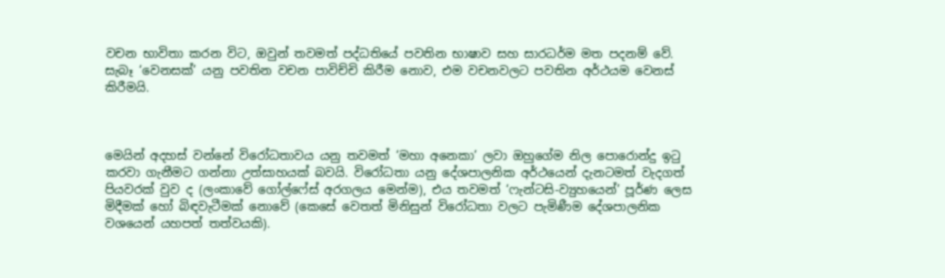වචන භාවිතා කරන විට, ඔවුන් තවමත් පද්ධතියේ පවතින භාෂාව සහ සාරධර්ම මත පදනම් වේ. සැබෑ ‘වෙනසක්’ යනු පවතින වචන පාවිච්චි කිරීම නොව, එම වචනවලට පවතින අර්ථයම වෙනස් කිරීමයි.



මෙයින් අදහස් වන්නේ විරෝධතාවය යනු තවමත් ‘මහා අනෙකා’ ලවා ඔහුගේම නිල පොරොන්දු ඉටු කරවා ගැනීමට ගන්නා උත්සාහයක් බවයි. විරෝධතා යනු දේශපාලනික අර්ථයෙන් දැනටමත් වැදගත් පියවරක් වුව ද (ලංකාවේ ගෝල්ෆේස් අරගලය මෙන්ම), එය තවමත් ‘ෆැන්ටසි-ව්‍යුහයෙන්’ පූර්ණ ලෙස මිදීමක් හෝ බිඳවැටීමක් නොවේ (කෙසේ වෙතත් මිනිසුන් විරෝධතා වලට පැමිණීම දේශපාලනික වශයෙන් යහපත් තත්වයකි).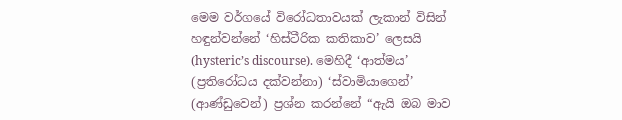මෙම වර්ගයේ විරෝධතාවයක් ලැකාන් විසින් හඳුන්වන්නේ ‘හිස්ටීරික කතිකාව’ ලෙසයි (hysteric’s discourse). මෙහිදී ‘ආත්මය’ (ප්‍රතිරෝධය දක්වන්නා) ‘ස්වාමියාගෙන්’ (ආණ්ඩුවෙන්) ප්‍රශ්න කරන්නේ “ඇයි ඔබ මාව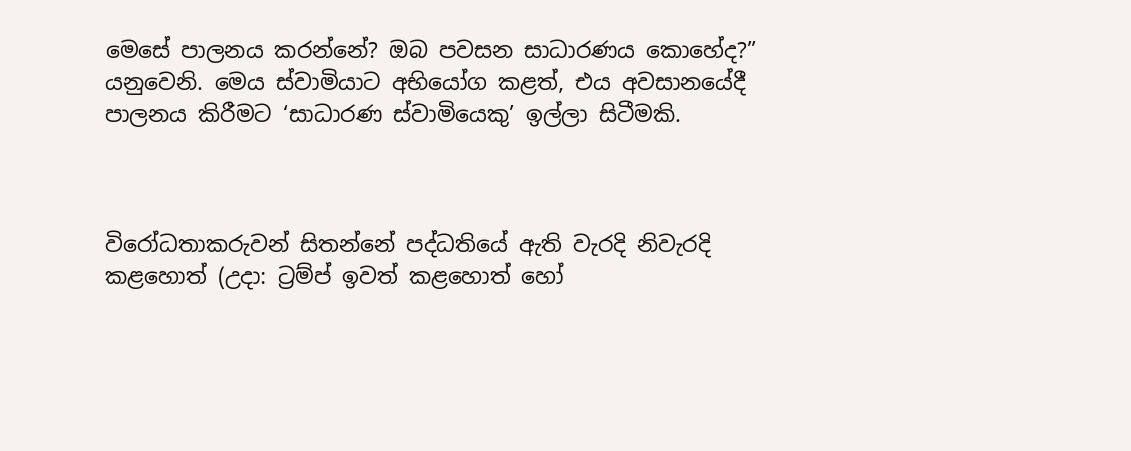මෙසේ පාලනය කරන්නේ? ඔබ පවසන සාධාරණය කොහේද?” යනුවෙනි. මෙය ස්වාමියාට අභියෝග කළත්, එය අවසානයේදී පාලනය කිරීමට ‘සාධාරණ ස්වාමියෙකු’ ඉල්ලා සිටීමකි.



විරෝධතාකරුවන් සිතන්නේ පද්ධතියේ ඇති වැරදි නිවැරදි කළහොත් (උදා: ට්‍රම්ප් ඉවත් කළහොත් හෝ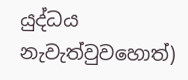යුද්ධය නැවැත්වුවහොත්)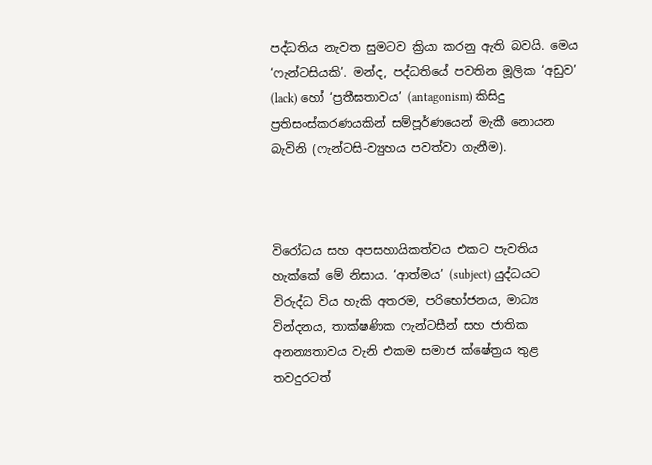පද්ධතිය නැවත සුමටව ක්‍රියා කරනු ඇති බවයි. මෙය ‘ෆැන්ටසියකි’. මන්ද, පද්ධතියේ පවතින මූලික ‘අඩුව’ (lack) හෝ ‘ප්‍රතීඝතාවය’ (antagonism) කිසිදු ප්‍රතිසංස්කරණයකින් සම්පූර්ණයෙන් මැකී නොයන බැවිනි (ෆැන්ටසි-ව්‍යුහය පවත්වා ගැනීම).



විරෝධය සහ අපසහායිකත්වය එකට පැවතිය හැක්කේ මේ නිසාය. ‘ආත්මය’ (subject) යුද්ධයට විරුද්ධ විය හැකි අතරම, පරිභෝජනය, මාධ්‍ය වින්දනය, තාක්ෂණික ෆැන්ටසීන් සහ ජාතික අනන්‍යතාවය වැනි එකම සමාජ ක්ෂේත්‍රය තුළ තවදුරටත්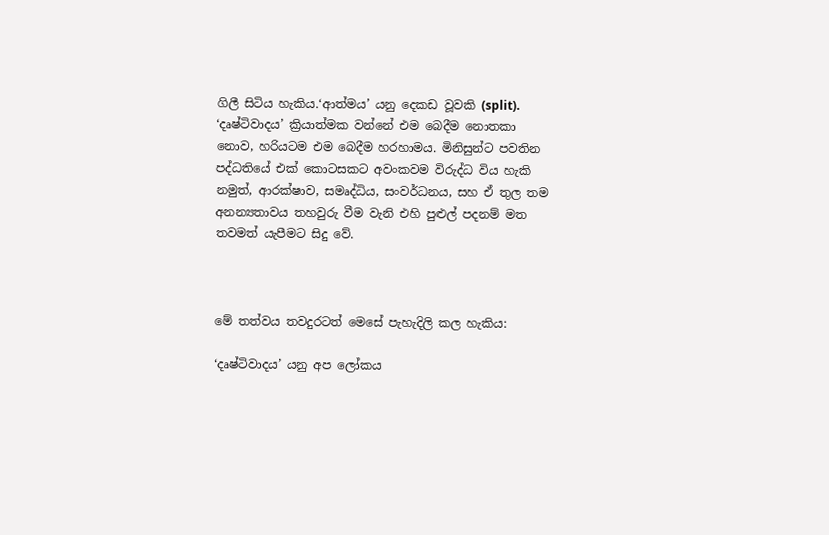ගිලී සිටිය හැකිය.‘ආත්මය’ යනු දෙකඩ වූවකි (split). ‘දෘෂ්ටිවාදය’ ක්‍රියාත්මක වන්නේ එම බෙදීම නොතකා නොව, හරියටම එම බෙදීම හරහාමය. මිනිසුන්ට පවතින පද්ධතියේ එක් කොටසකට අවංකවම විරුද්ධ විය හැකි නමුත්, ආරක්ෂාව, සමෘද්ධිය, සංවර්ධනය, සහ ඒ තුල තම අනන්‍යතාවය තහවුරු වීම වැනි එහි පුළුල් පදනම් මත තවමත් යැපීමට සිදු වේ.



මේ තත්වය තවදුරටත් මෙසේ පැහැදිලි කල හැකිය:

‘දෘෂ්ටිවාදය’ යනු අප ලෝකය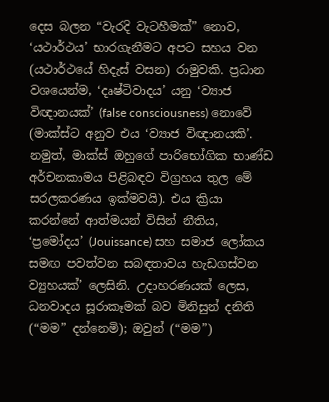දෙස බලන “වැරදි වැටහීමක්” නොව, ‘යථාර්ථය’ භාරගැනීමට අපට සහය වන (යථාර්ථයේ හිදැස් වසන) රාමුවකි. ප්‍රධාන වශයෙන්ම, ‘දෘෂ්ටිවාදය’ යනු ‘ව්‍යාජ විඥානයක්’ (false consciousness) නොවේ (මාක්ස්ට අනුව එය ‘ව්‍යාජ විඥානයකි’. නමුත්, මාක්ස් ඔහුගේ පාරිභෝගික භාණ්ඩ අර්චනකාමය පිළිබඳව විග්‍රහය තුල මේ සරලකරණය ඉක්මවයි). එය ක්‍රියා කරන්නේ ආත්මයන් විසින් නීතිය, ‘ප්‍රමෝදය’ (Jouissance) සහ සමාජ ලෝකය සමඟ පවත්වන සබඳතාවය හැඩගස්වන ව්‍යුහයක්’ ලෙසිනි. උදාහරණයක් ලෙස, ධනවාදය සූරාකෑමක් බව මිනිසුන් දනිති (“මම” දන්නෙමි); ඔවුන් (“මම”)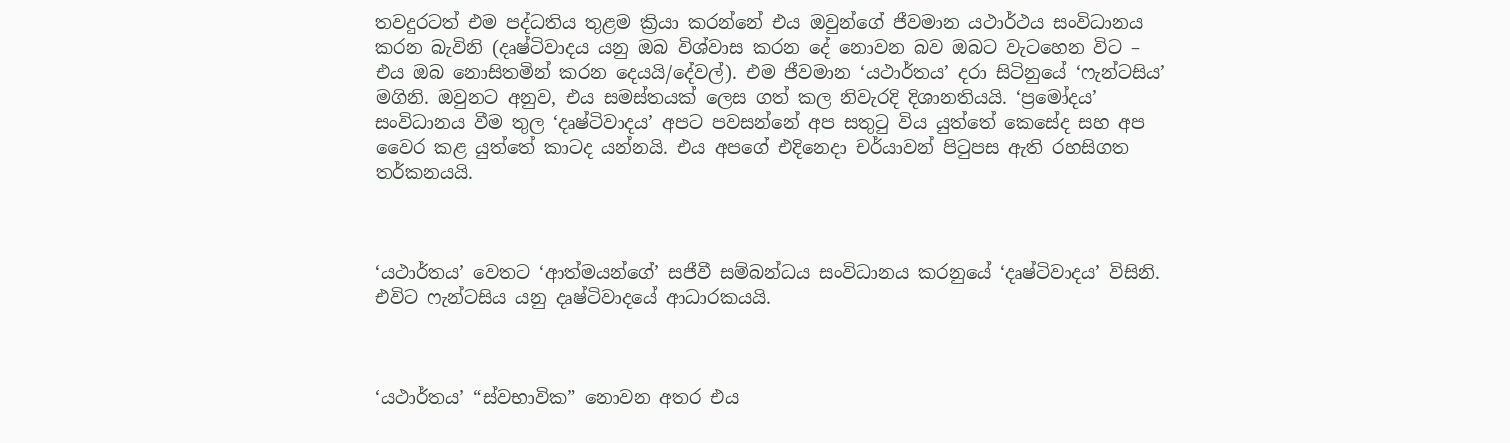තවදුරටත් එම පද්ධතිය තුළම ක්‍රියා කරන්නේ එය ඔවුන්ගේ ජීවමාන යථාර්ථය සංවිධානය කරන බැවිනි (දෘෂ්ටිවාදය යනු ඔබ විශ්වාස කරන දේ නොවන බව ඔබට වැටහෙන විට – එය ඔබ නොසිතමින් කරන දෙයයි/දේවල්). එම ජීවමාන ‘යථාර්තය’ දරා සිටිනුයේ ‘ෆැන්ටසිය’ මගිනි. ඔවුනට අනුව, එය සමස්තයක් ලෙස ගත් කල නිවැරදි දිශානතියයි. ‘ප්‍රමෝදය’ සංවිධානය වීම තුල ‘දෘෂ්ටිවාදය’ අපට පවසන්නේ අප සතුටු විය යුත්තේ කෙසේද සහ අප වෛර කළ යුත්තේ කාටද යන්නයි. එය අපගේ එදිනෙදා චර්යාවන් පිටුපස ඇති රහසිගත තර්කනයයි.



‘යථාර්තය’ වෙතට ‘ආත්මයන්ගේ’ සජීවී සම්බන්ධය සංවිධානය කරනුයේ ‘දෘෂ්ටිවාදය’ විසිනි. එවිට ෆැන්ටසිය යනු දෘෂ්ටිවාදයේ ආධාරකයයි.



‘යථාර්තය’ “ස්වභාවික” නොවන අතර එය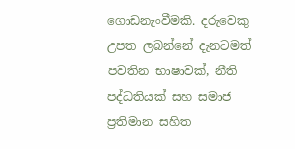ගොඩනැංවීමකි. දරුවෙකු උපත ලබන්නේ දැනටමත් පවතින භාෂාවක්, නීති පද්ධතියක් සහ සමාජ ප්‍රතිමාන සහිත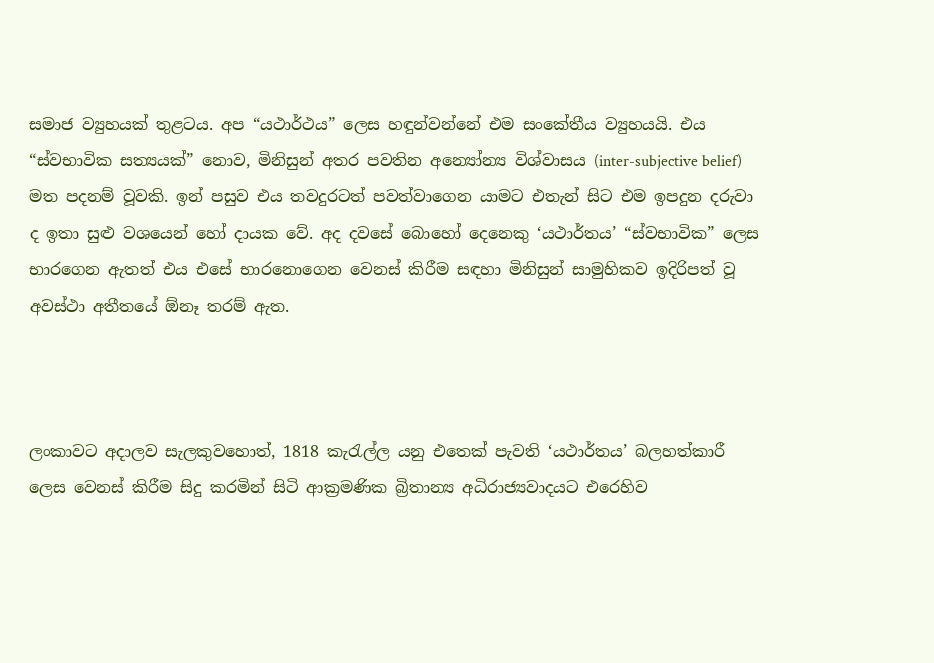සමාජ ව්‍යුහයක් තුළටය. අප “යථාර්ථය” ලෙස හඳුන්වන්නේ එම සංකේතීය ව්‍යුහයයි. එය “ස්වභාවික සත්‍යයක්” නොව, මිනිසුන් අතර පවතින අන්‍යෝන්‍ය විශ්වාසය (inter-subjective belief) මත පදනම් වූවකි. ඉන් පසුව එය තවදුරටත් පවත්වාගෙන යාමට එතැන් සිට එම ඉපදුන දරුවා ද ඉතා සුළු වශයෙන් හෝ දායක වේ. අද දවසේ බොහෝ දෙනෙකු ‘යථාර්තය’ “ස්වභාවික” ලෙස භාරගෙන ඇතත් එය එසේ භාරනොගෙන වෙනස් කිරීම සඳහා මිනිසුන් සාමුහිකව ඉදිරිපත් වූ අවස්ථා අතීතයේ ඕනෑ තරම් ඇත.



ලංකාවට අදාලව සැලකුවහොත්, 1818 කැරැල්ල යනු එතෙක් පැවති ‘යථාර්තය’ බලහත්කාරී ලෙස වෙනස් කිරීම සිදු කරමින් සිටි ආක්‍රමණික බ්‍රිතාන්‍ය අධිරාජ්‍යවාදයට එරෙහිව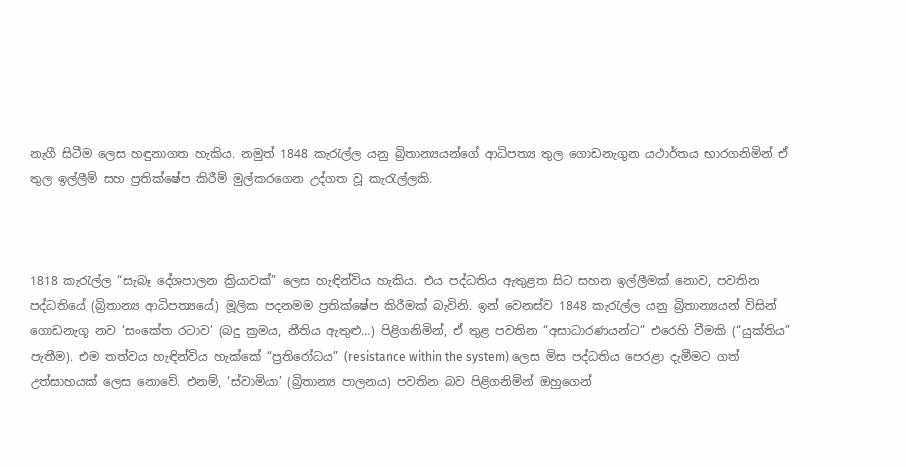නැගී සිටීම ලෙස හඳුනාගත හැකිය. නමුත් 1848 කැරැල්ල යනු බ්‍රිතාන්‍යයන්ගේ ආධිපත්‍ය තුල ගොඩනැගුන යථාර්තය භාරගනිමින් ඒ තුල ඉල්ලීම් සහ ප්‍රතික්ෂේප කිරීම් මුල්කරගෙන උද්ගත වූ කැරැල්ලකි.



1818 කැරැල්ල “සැබෑ දේශපාලන ක්‍රියාවක්” ලෙස හැඳින්විය හැකිය. එය පද්ධතිය ඇතුළත සිට සහන ඉල්ලීමක් නොව, පවතින පද්ධතියේ (බ්‍රිතාන්‍ය ආධිපත්‍යයේ) මූලික පදනමම ප්‍රතික්ෂේප කිරීමක් බැවිනි. ඉන් වෙනස්ව 1848 කැරැල්ල යනු බ්‍රිතාන්‍යයන් විසින් ගොඩනැගූ නව ‘සංකේත රටාව’ (බදු ක්‍රමය, නීතිය ඇතුළු…) පිළිගනිමින්, ඒ තුළ පවතින “අසාධාරණයන්ට” එරෙහි වීමකි (“යුක්තිය” පැතීම). එම තත්වය හැඳින්විය හැක්කේ “ප්‍රතිරෝධය” (resistance within the system) ලෙස මිස පද්ධතිය පෙරළා දැමීමට ගත් උත්සාහයක් ලෙස නොවේ. එනම්, ‘ස්වාමියා’ (බ්‍රිතාන්‍ය පාලනය) පවතින බව පිළිගනිමින් ඔහුගෙන්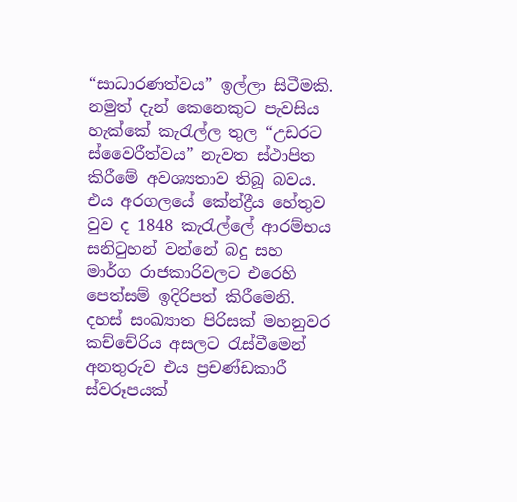“සාධාරණත්වය” ඉල්ලා සිටීමකි. නමුත් දැන් කෙනෙකුට පැවසිය හැක්කේ කැරැල්ල තුල “උඩරට ස්වෛරීත්වය” නැවත ස්ථාපිත කිරීමේ අවශ්‍යතාව තිබූ බවය. එය අරගලයේ කේන්ද්‍රීය හේතුව වුව ද 1848 කැරැල්ලේ ආරම්භය සනිටුහන් වන්නේ බදු සහ මාර්ග රාජකාරිවලට එරෙහි පෙත්සම් ඉදිරිපත් කිරීමෙනි. දහස් සංඛ්‍යාත පිරිසක් මහනුවර කච්චේරිය අසලට රැස්වීමෙන් අනතුරුව එය ප්‍රචණ්ඩකාරී ස්වරූපයක්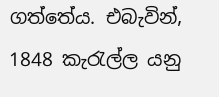ගත්තේය. එබැවින්, 1848 කැරැල්ල යනු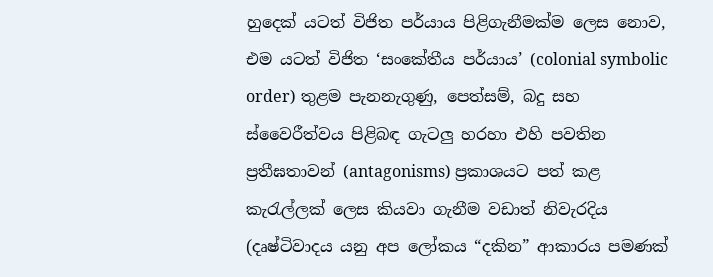හුදෙක් යටත් විජිත පර්යාය පිළිගැනීමක්ම ලෙස නොව, එම යටත් විජිත ‘සංකේතීය පර්යාය’ (colonial symbolic order) තුළම පැනනැගුණු, පෙත්සම්, බදු සහ ස්වෛරීත්වය පිළිබඳ ගැටලු හරහා එහි පවතින ප්‍රතීඝතාවන් (antagonisms) ප්‍රකාශයට පත් කළ කැරැල්ලක් ලෙස කියවා ගැනීම වඩාත් නිවැරදිය (දෘෂ්ටිවාදය යනු අප ලෝකය “දකින” ආකාරය පමණක්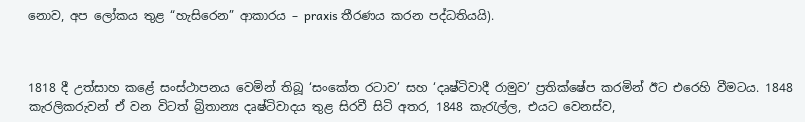නොව, අප ලෝකය තුළ “හැසිරෙන” ආකාරය – praxis තීරණය කරන පද්ධතියයි).



1818 දී උත්සාහ කළේ සංස්ථාපනය වෙමින් තිබූ ‘සංකේත රටාව’ සහ ‘දෘෂ්ටිවාදී රාමුව’ ප්‍රතික්ෂේප කරමින් ඊට එරෙහි වීමටය. 1848 කැරලිකරුවන් ඒ වන විටත් බ්‍රිතාන්‍ය දෘෂ්ටිවාදය තුළ සිරවී සිටි අතර, 1848 කැරැල්ල, එයට වෙනස්ව,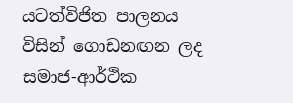යටත්විජිත පාලනය විසින් ගොඩනඟන ලද සමාජ-ආර්ථික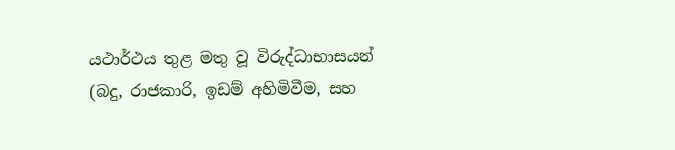යථාර්ථය තුළ මතු වූ විරුද්ධාභාසයන් (බදු, රාජකාරි, ඉඩම් අහිමිවීම, සහ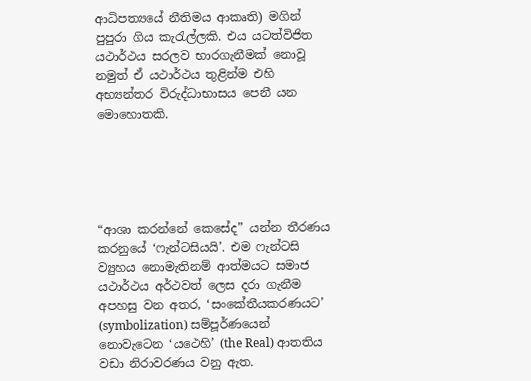ආධිපත්‍යයේ නීතිමය ආකෘති) මගින් පුපුරා ගිය කැරැල්ලකි. එය යටත්විජිත යථාර්ථය සරලව භාරගැනීමක් නොවූ නමුත් ඒ යථාර්ථය තුළින්ම එහි අභ්‍යන්තර විරුද්ධාභාසය පෙනී යන මොහොතකි.





“ආශා කරන්නේ කෙසේද” යන්න තීරණය කරනුයේ ‘ෆැන්ටසියයි’. එම ෆැන්ටසි ව්‍යුහය නොමැතිනම් ආත්මයට සමාජ යථාර්ථය අර්ථවත් ලෙස දරා ගැනීම අපහසු වන අතර, ‘සංකේතීයකරණයට’ (symbolization) සම්පූර්ණයෙන් නොවැටෙන ‘යථෙහි’ (the Real) ආතතිය වඩා නිරාවරණය වනු ඇත.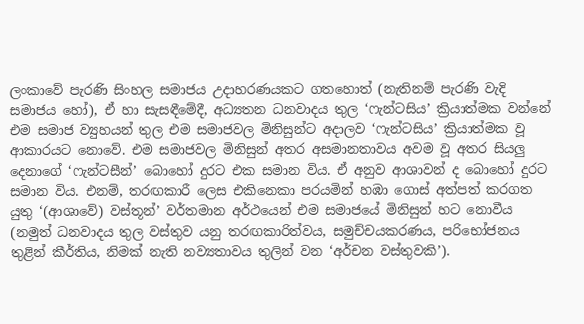ලංකාවේ පැරණි සිංහල සමාජය උදාහරණයකට ගතහොත් (නැතිනම් පැරණි වැදි සමාජය හෝ), ඒ හා සැසඳීමේදී, අධ්‍යතන ධනවාදය තුල ‘ෆැන්ටසිය’ ක්‍රියාත්මක වන්නේ එම සමාජ ව්‍යුහයන් තුල එම සමාජවල මිනිසුන්ට අදාලව ‘ෆැන්ටසිය’ ක්‍රියාත්මක වූ ආකාරයට නොවේ. එම සමාජවල මිනිසුන් අතර අසමානතාවය අවම වූ අතර සියලු දෙනාගේ ‘ෆැන්ටසීන්’ බොහෝ දුරට එක සමාන විය. ඒ අනුව ආශාවන් ද බොහෝ දුරට සමාන විය. එනම්, තරඟකාරී ලෙස එකිනෙකා පරයමින් හඹා ගොස් අත්පත් කරගත යුතු ‘(ආශාවේ) වස්තූන්’ වර්තමාන අර්ථයෙන් එම සමාජයේ මිනිසුන් හට නොවීය (නමුත් ධනවාදය තුල වස්තුව යනු තරඟකාරිත්වය, සමුච්චයකරණය, පරිභෝජනය තුළින් කීර්තිය, නිමක් නැති නව්‍යතාවය තුලින් වන ‘අර්චන වස්තුවකි’).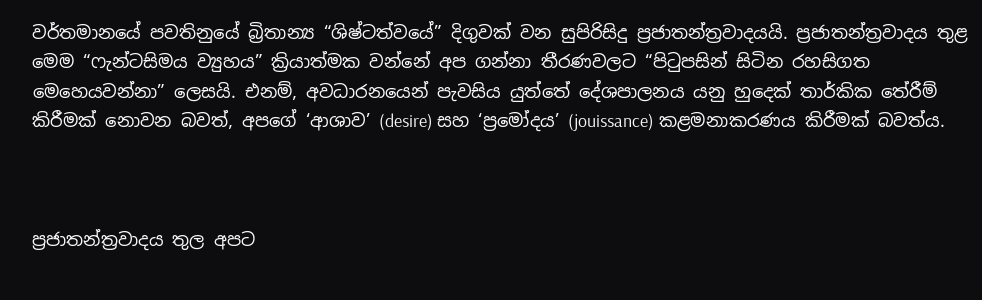වර්තමානයේ පවතිනුයේ බ්‍රිතාන්‍ය “ශිෂ්ටත්වයේ” දිගුවක් වන සුපිරිසිදු ප්‍රජාතන්ත්‍රවාදයයි. ප්‍රජාතන්ත්‍රවාදය තුළ මෙම “ෆැන්ටසිමය ව්‍යුහය” ක්‍රියාත්මක වන්නේ අප ගන්නා තීරණවලට “පිටුපසින් සිටින රහසිගත මෙහෙයවන්නා” ලෙසයි. එනම්, අවධාරනයෙන් පැවසිය යුත්තේ දේශපාලනය යනු හුදෙක් තාර්කික තේරීම් කිරීමක් නොවන බවත්, අපගේ ‘ආශාව’ (desire) සහ ‘ප්‍රමෝදය’ (jouissance) කළමනාකරණය කිරීමක් බවත්ය.



ප්‍රජාතන්ත්‍රවාදය තුල අපට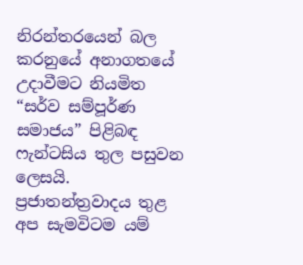නිරන්තරයෙන් බල කරනුයේ අනාගතයේ උදාවීමට නියමිත “සර්ව සම්පූර්ණ සමාජය” පිළිබඳ ෆැන්ටසිය තුල පසුවන ලෙසයි. ප්‍රජාතන්ත්‍රවාදය තුළ අප සැමවිටම යම්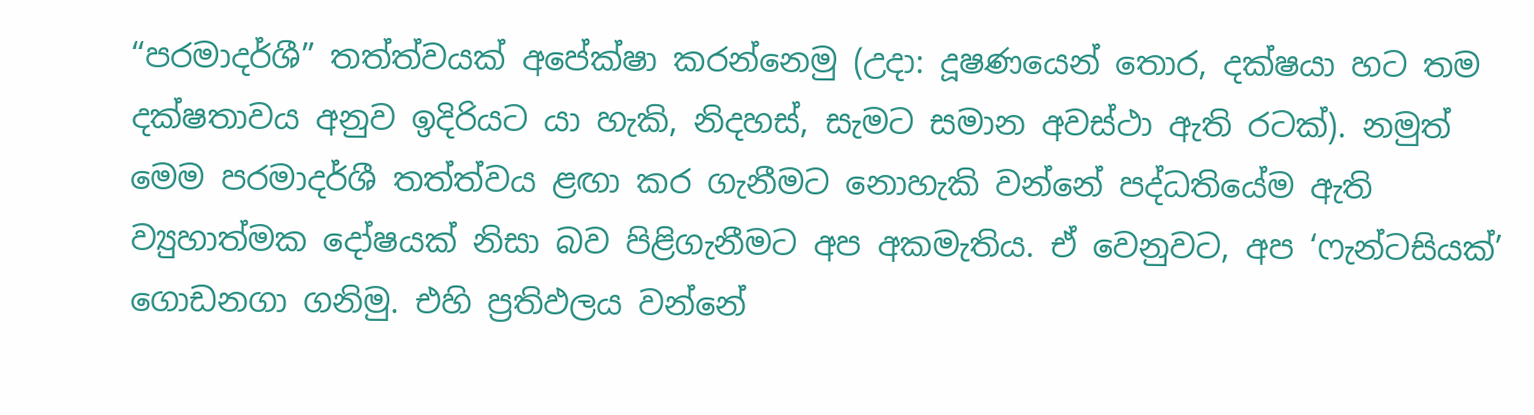“පරමාදර්ශී” තත්ත්වයක් අපේක්ෂා කරන්නෙමු (උදා: දූෂණයෙන් තොර, දක්ෂයා හට තම දක්ෂතාවය අනුව ඉදිරියට යා හැකි, නිදහස්, සැමට සමාන අවස්ථා ඇති රටක්). නමුත් මෙම පරමාදර්ශී තත්ත්වය ළඟා කර ගැනීමට නොහැකි වන්නේ පද්ධතියේම ඇති ව්‍යුහාත්මක දෝෂයක් නිසා බව පිළිගැනීමට අප අකමැතිය. ඒ වෙනුවට, අප ‘ෆැන්ටසියක්’ ගොඩනගා ගනිමු. එහි ප්‍රතිඵලය වන්නේ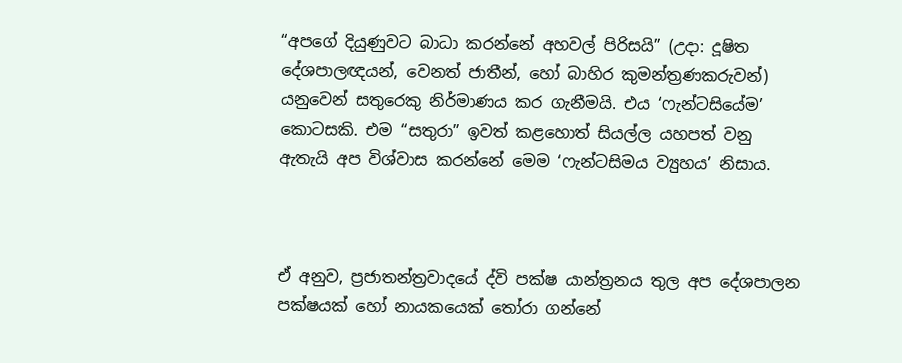“අපගේ දියුණුවට බාධා කරන්නේ අහවල් පිරිසයි” (උදා: දූෂිත දේශපාලඥයන්, වෙනත් ජාතීන්, හෝ බාහිර කුමන්ත්‍රණකරුවන්) යනුවෙන් සතුරෙකු නිර්මාණය කර ගැනීමයි. එය ‘ෆැන්ටසියේම’ කොටසකි. එම “සතුරා” ඉවත් කළහොත් සියල්ල යහපත් වනු ඇතැයි අප විශ්වාස කරන්නේ මෙම ‘ෆැන්ටසිමය ව්‍යුහය’ නිසාය.



ඒ අනුව, ප්‍රජාතන්ත්‍රවාදයේ ද්වි පක්ෂ යාන්ත්‍රනය තුල අප දේශපාලන පක්ෂයක් හෝ නායකයෙක් තෝරා ගන්නේ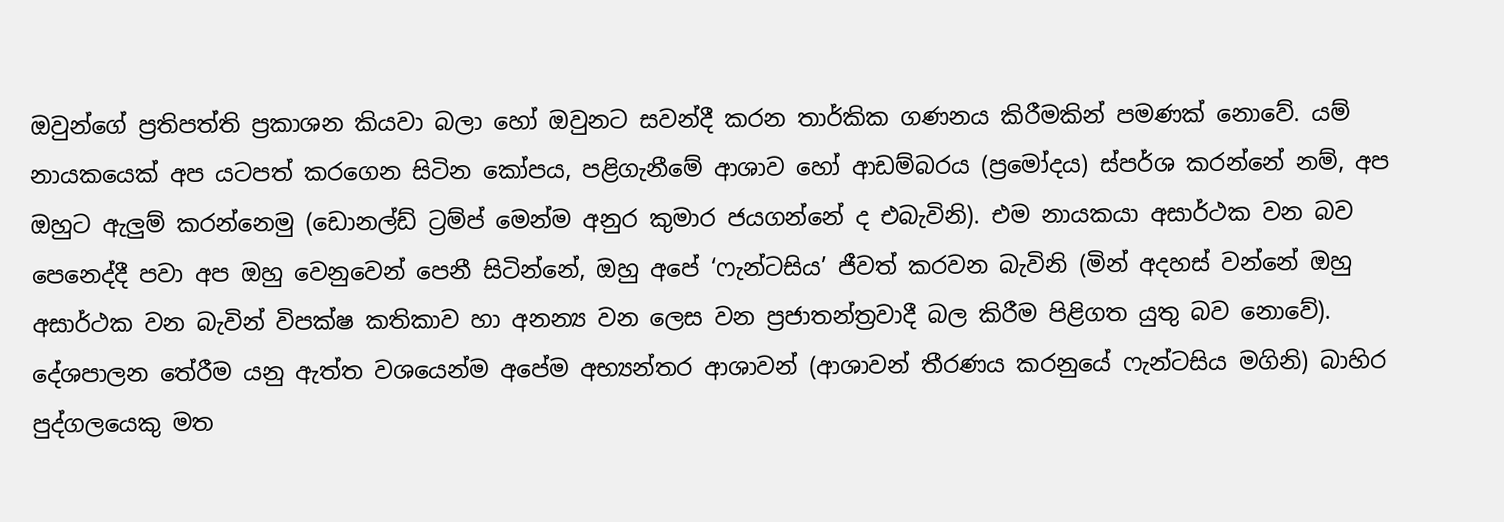ඔවුන්ගේ ප්‍රතිපත්ති ප්‍රකාශන කියවා බලා හෝ ඔවුනට සවන්දී කරන තාර්කික ගණනය කිරීමකින් පමණක් නොවේ. යම් නායකයෙක් අප යටපත් කරගෙන සිටින කෝපය, පළිගැනීමේ ආශාව හෝ ආඩම්බරය (ප්‍රමෝදය) ස්පර්ශ කරන්නේ නම්, අප ඔහුට ඇලුම් කරන්නෙමු (ඩොනල්ඩ් ට්‍රම්ප් මෙන්ම අනුර කුමාර ජයගන්නේ ද එබැවිනි). එම නායකයා අසාර්ථක වන බව පෙනෙද්දී පවා අප ඔහු වෙනුවෙන් පෙනී සිටින්නේ, ඔහු අපේ ‘ෆැන්ටසිය’ ජීවත් කරවන බැවිනි (මින් අදහස් වන්නේ ඔහු අසාර්ථක වන බැවින් විපක්ෂ කතිකාව හා අනන්‍ය වන ලෙස වන ප්‍රජාතන්ත්‍රවාදී බල කිරීම පිළිගත යුතු බව නොවේ). දේශපාලන තේරීම යනු ඇත්ත වශයෙන්ම අපේම අභ්‍යන්තර ආශාවන් (ආශාවන් තීරණය කරනුයේ ෆැන්ටසිය මගිනි) බාහිර පුද්ගලයෙකු මත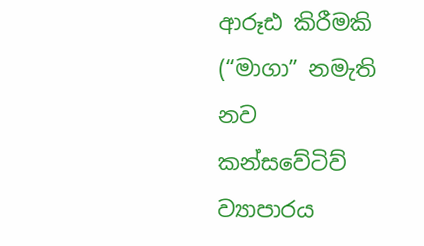ආරූඪ කිරීමකි (“මාගා” නමැති නව කන්සවේටිව් ව්‍යාපාරය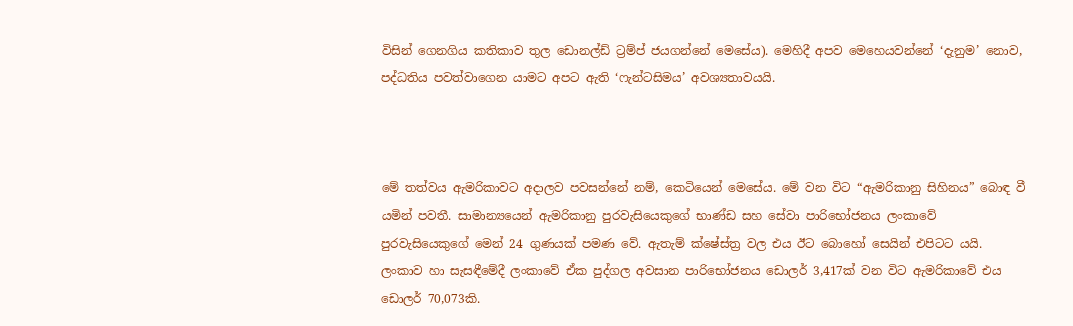විසින් ගෙනගිය කතිකාව තුල ඩොනල්ඩ් ට්‍රම්ප් ජයගන්නේ මෙසේය). මෙහිදී අපව මෙහෙයවන්නේ ‘දැනුම’ නොව, පද්ධතිය පවත්වාගෙන යාමට අපට ඇති ‘ෆැන්ටසිමය’ අවශ්‍යතාවයයි.



මේ තත්වය ඇමරිකාවට අදාලව පවසන්නේ නම්, කෙටියෙන් මෙසේය. මේ වන විට “ඇමරිකානු සිහිනය” බොඳ වී යමින් පවතී. සාමාන්‍යයෙන් ඇමරිකානු පුරවැසියෙකුගේ භාණ්ඩ සහ සේවා පාරිභෝජනය ලංකාවේ පුරවැසියෙකුගේ මෙන් 24 ගුණයක් පමණ වේ. ඇතැම් ක්ෂේස්ත්‍ර වල එය ඊට බොහෝ සෙයින් එපිටට යයි. ලංකාව හා සැසඳීමේදී ලංකාවේ ඒක පුද්ගල අවසාන පාරිභෝජනය ඩොලර් 3,417ක් වන විට ඇමරිකාවේ එය ඩොලර් 70,073කි.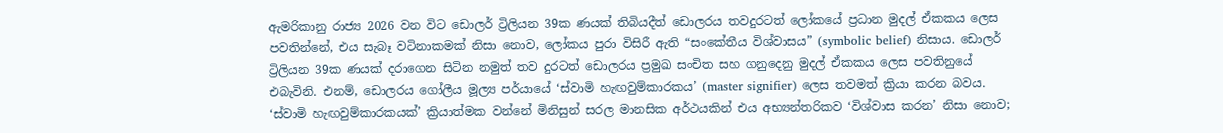ඇමරිකානු රාජ්‍ය 2026 වන විට ඩොලර් ට්‍රිලියන 39ක ණයක් තිබියදීත් ඩොලරය තවදුරටත් ලෝකයේ ප්‍රධාන මුදල් ඒකකය ලෙස පවතින්නේ, එය සැබෑ වටිනාකමක් නිසා නොව, ලෝකය පුරා විසිරී ඇති “සංකේතීය විශ්වාසය” (symbolic belief) නිසාය. ඩොලර් ට්‍රිලියන 39ක ණයක් දරාගෙන සිටින නමුත් තව දුරටත් ඩොලරය ප්‍රමුඛ සංචිත සහ ගනුදෙනු මුදල් ඒකකය ලෙස පවතිනුයේ එබැවිනි. එනම්, ඩොලරය ගෝලීය මූල්‍ය පර්යායේ ‘ස්වාමි හැඟවුම්කාරකය’ (master signifier) ලෙස තවමත් ක්‍රියා කරන බවය. ‘ස්වාමි හැඟවුම්කාරකයක්’ ක්‍රියාත්මක වන්නේ මිනිසුන් සරල මානසික අර්ථයකින් එය අභ්‍යන්තරිකව ‘විශ්වාස කරන’ නිසා නොව;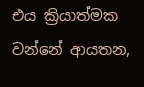එය ක්‍රියාත්මක වන්නේ ආයතන,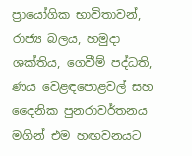ප්‍රායෝගික භාවිතාවන්, රාජ්‍ය බලය, හමුදා ශක්තිය, ගෙවීම් පද්ධති, ණය වෙළඳපොළවල් සහ දෛනික පුනරාවර්තනය මගින් එම හඟවනයට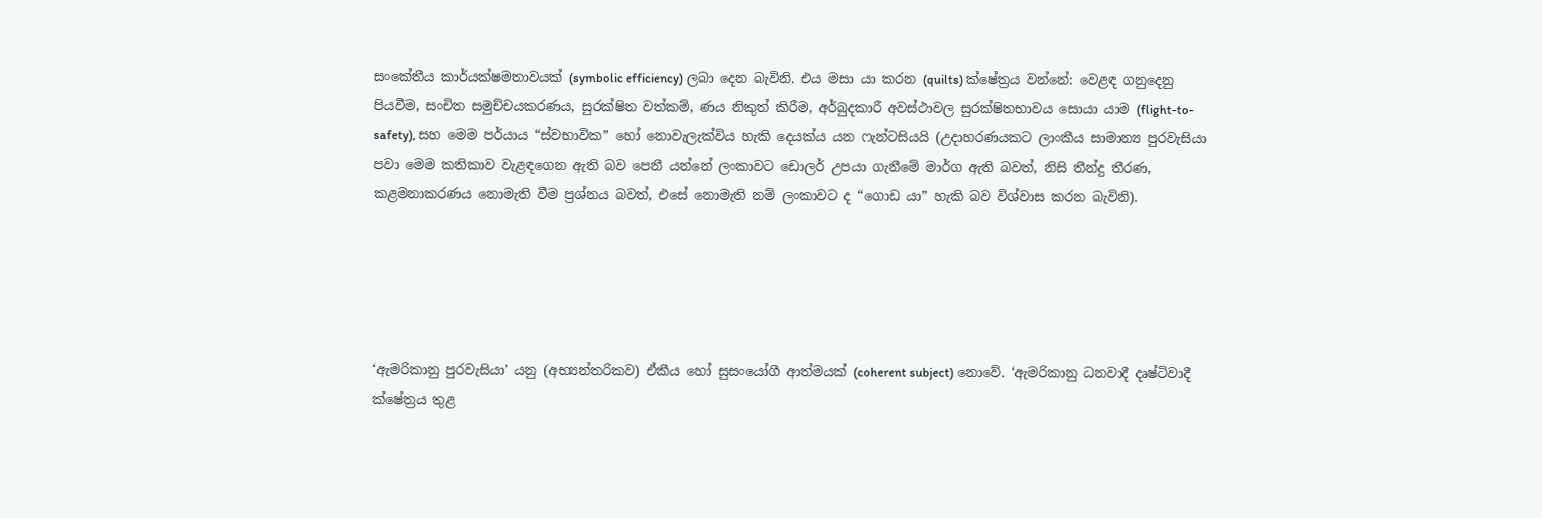සංකේතීය කාර්යක්ෂමතාවයක් (symbolic efficiency) ලබා දෙන බැවිනි. එය මසා යා කරන (quilts) ක්ෂේත්‍රය වන්නේ: වෙළඳ ගනුදෙනු පියවීම, සංචිත සමුච්චයකරණය, සුරක්ෂිත වත්කම්, ණය නිකුත් කිරීම, අර්බුදකාරී අවස්ථාවල සුරක්ෂිතභාවය සොයා යාම (flight-to-safety), සහ මෙම පර්යාය “ස්වභාවික” හෝ නොවැලැක්විය හැකි දෙයක්ය යන ෆැන්ටසියයි (උදාහරණයකට ලාංකීය සාමාන්‍ය පුරවැසියා පවා මෙම කතිකාව වැළඳගෙන ඇති බව පෙනී යන්නේ ලංකාවට ඩොලර් උපයා ගැනීමේ මාර්ග ඇති බවත්, නිසි තීන්දු තීරණ, කළමනාකරණය නොමැති වීම ප්‍රශ්නය බවත්, එසේ නොමැති නම් ලංකාවට ද “ගොඩ යා” හැකි බව විශ්වාස කරන බැවිනි).





‘ඇමරිකානු පුරවැසියා’ යනු (අභ්‍යන්තරිකව) ඒකීය හෝ සුසංයෝගී ආත්මයක් (coherent subject) නොවේ. ‘ඇමරිකානු ධනවාදී දෘෂ්ටිවාදී ක්ෂේත්‍රය තුළ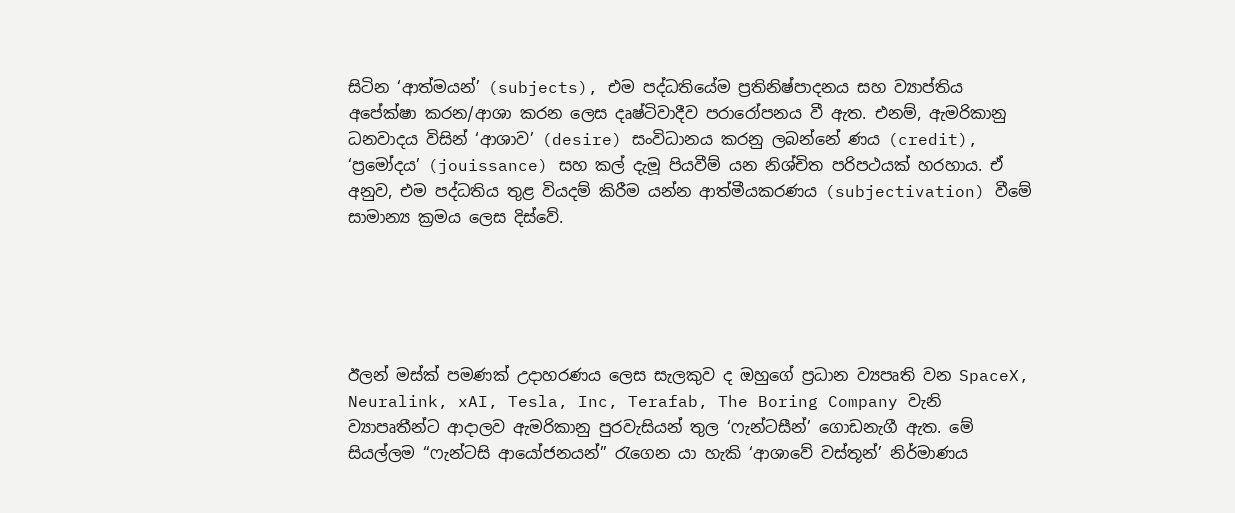සිටින ‘ආත්මයන්’ (subjects), එම පද්ධතියේම ප්‍රතිනිෂ්පාදනය සහ ව්‍යාප්තිය අපේක්ෂා කරන/ආශා කරන ලෙස දෘෂ්ටිවාදීව පරාරෝපනය වී ඇත. එනම්, ඇමරිකානු ධනවාදය විසින් ‘ආශාව’ (desire) සංවිධානය කරනු ලබන්නේ ණය (credit), ‘ප්‍රමෝදය’ (jouissance) සහ කල් දැමූ පියවීම් යන නිශ්චිත පරිපථයක් හරහාය. ඒ අනුව, එම පද්ධතිය තුළ වියදම් කිරීම යන්න ආත්මීයකරණය (subjectivation) වීමේ සාමාන්‍ය ක්‍රමය ලෙස දිස්වේ.





ඊලන් මස්ක් පමණක් උදාහරණය ලෙස සැලකුව ද ඔහුගේ ප්‍රධාන ව්‍යපෘති වන SpaceX, Neuralink, xAI, Tesla, Inc, Terafab, The Boring Company වැනි ව්‍යාපෘතීන්ට ආදාලව ඇමරිකානු පුරවැසියන් තුල ‘ෆැන්ටසීන්’ ගොඩනැගී ඇත. මේ සියල්ලම “ෆැන්ටසි ආයෝජනයන්” රැගෙන යා හැකි ‘ආශාවේ වස්තූන්’ නිර්මාණය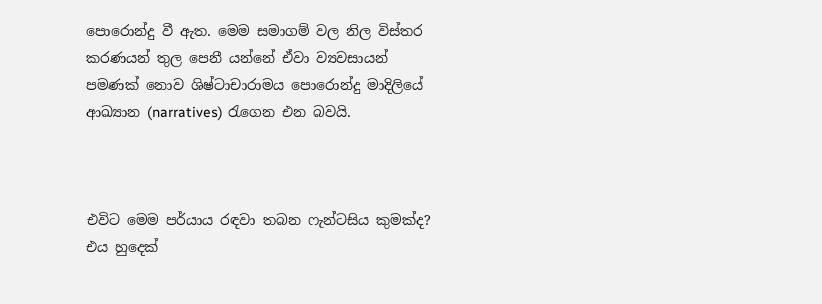පොරොන්දු වී ඇත. මෙම සමාගම් වල නිල විස්තර කරණයන් තුල පෙනී යන්නේ ඒවා ව්‍යවසායන් පමණක් නොව ශිෂ්ටාචාරාමය පොරොන්දු මාදිලියේ ආඛ්‍යාන (narratives) රැගෙන එන බවයි.



එවිට මෙම පර්යාය රඳවා තබන ෆැන්ටසිය කුමක්ද? එය හුදෙක්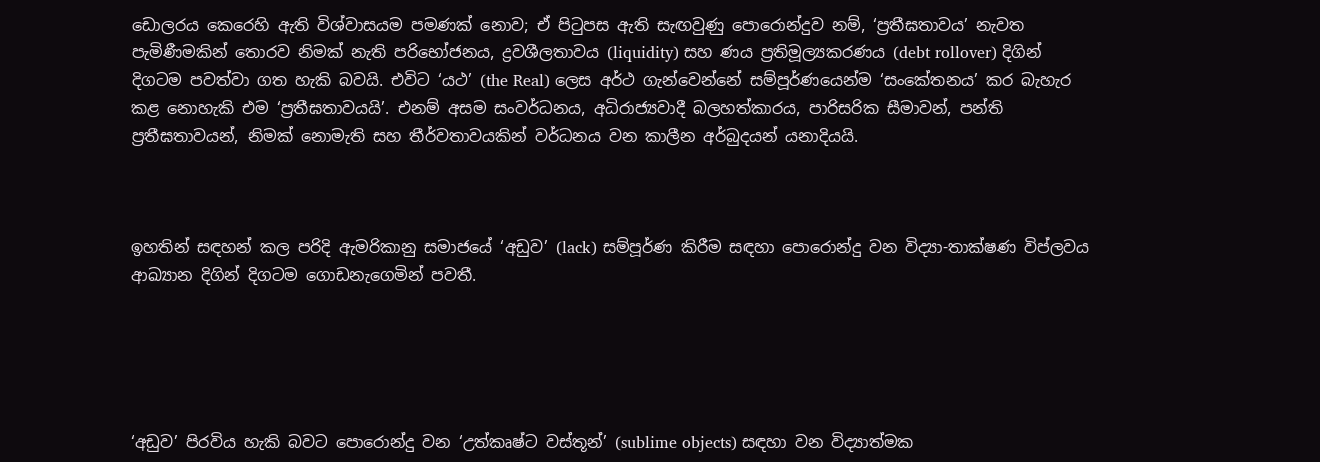ඩොලරය කෙරෙහි ඇති විශ්වාසයම පමණක් නොව; ඒ පිටුපස ඇති සැඟවුණු පොරොන්දුව නම්, ‘ප්‍රතීඝතාවය’ නැවත පැමිණීමකින් තොරව නිමක් නැති පරිභෝජනය, ද්‍රවශීලතාවය (liquidity) සහ ණය ප්‍රතිමූල්‍යකරණය (debt rollover) දිගින් දිගටම පවත්වා ගත හැකි බවයි. එවිට ‘යථ’ (the Real) ලෙස අර්ථ ගැන්වෙන්නේ සම්පූර්ණයෙන්ම ‘සංකේතනය’ කර බැහැර කළ නොහැකි එම ‘ප්‍රතීඝතාවයයි’. එනම් අසම සංවර්ධනය, අධිරාජ්‍යවාදී බලහත්කාරය, පාරිසරික සීමාවන්, පන්ති ප්‍රතීඝතාවයන්, නිමක් නොමැති සහ තීර්වතාවයකින් වර්ධනය වන කාලීන අර්බුදයන් යනාදියයි.



ඉහතින් සඳහන් කල පරිදි ඇමරිකානු සමාජයේ ‘අඩුව’ (lack) සම්පූර්ණ කිරීම සඳහා පොරොන්දු වන විද්‍යා-තාක්ෂණ විප්ලවය ආඛ්‍යාන දිගින් දිගටම ගොඩනැගෙමින් පවතී.





‘අඩුව’ පිරවිය හැකි බවට පොරොන්දු වන ‘උත්කෘෂ්ට වස්තූන්’ (sublime objects) සඳහා වන විද්‍යාත්මක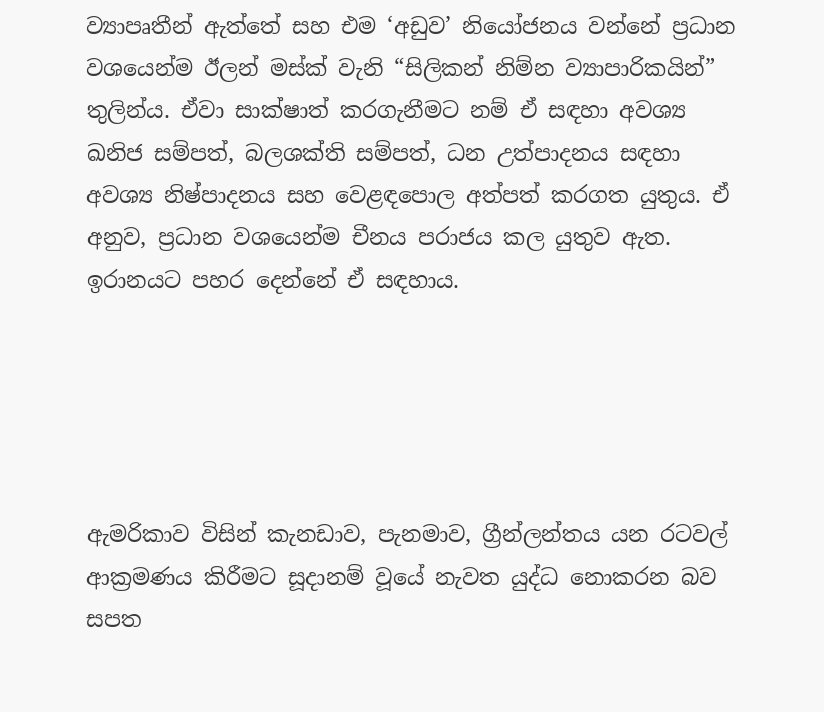ව්‍යාපෘතීන් ඇත්තේ සහ එම ‘අඩුව’ නියෝජනය වන්නේ ප්‍රධාන වශයෙන්ම ඊලන් මස්ක් වැනි “සිලිකන් නිම්න ව්‍යාපාරිකයින්” තුලින්ය. ඒවා සාක්ෂාත් කරගැනීමට නම් ඒ සඳහා අවශ්‍ය ඛනිජ සම්පත්, බලශක්ති සම්පත්, ධන උත්පාදනය සඳහා අවශ්‍ය නිෂ්පාදනය සහ වෙළඳපොල අත්පත් කරගත යුතුය. ඒ අනුව, ප්‍රධාන වශයෙන්ම චීනය පරාජය කල යුතුව ඇත. ඉරානයට පහර දෙන්නේ ඒ සඳහාය.





ඇමරිකාව විසින් කැනඩාව, පැනමාව, ග්‍රීන්ලන්තය යන රටවල් ආක්‍රමණය කිරීමට සූදානම් වූයේ නැවත යුද්ධ නොකරන බව සපත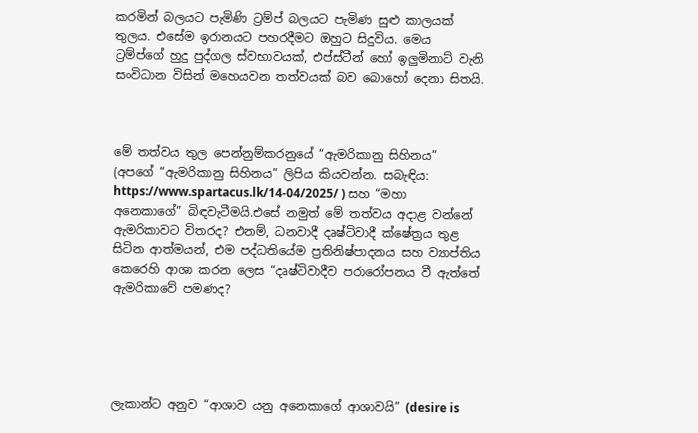කරමින් බලයට පැමිණි ට්‍රම්ප් බලයට පැමිණ සුළු කාලයක් තුලය. එසේම ඉරානයට පහරදීමට ඔහුට සිදුවිය. මෙය ට්‍රම්ප්ගේ හුදු පුද්ගල ස්වභාවයක්, එප්ස්ටීන් හෝ ඉලුමිනාට් වැනි සංවිධාන විසින් මහෙයවන තත්වයක් බව බොහෝ දෙනා සිතයි.



මේ තත්වය තුල පෙන්නුම්කරනුයේ “ඇමරිකානු සිහිනය” (අපගේ “ඇමරිකානු සිහිනය” ලිපිය කියවන්න. සබැඳිය: https://www.spartacus.lk/14-04/2025/ ) සහ “මහා අනෙකාගේ” බිඳවැටීමයි.එසේ නමුත් මේ තත්වය අදාළ වන්නේ ඇමරිකාවට විතරද? එනම්, ධනවාදී දෘෂ්ටිවාදී ක්ෂේත්‍රය තුළ සිටින ආත්මයන්, එම පද්ධතියේම ප්‍රතිනිෂ්පාදනය සහ ව්‍යාප්තිය කෙරෙහි ආශා කරන ලෙස “දෘෂ්ටිවාදීව පරාරෝපනය වී ඇත්තේ ඇමරිකාවේ පමණද?





ලැකාන්ට අනුව “ආශාව යනු අනෙකාගේ ආශාවයි” (desire is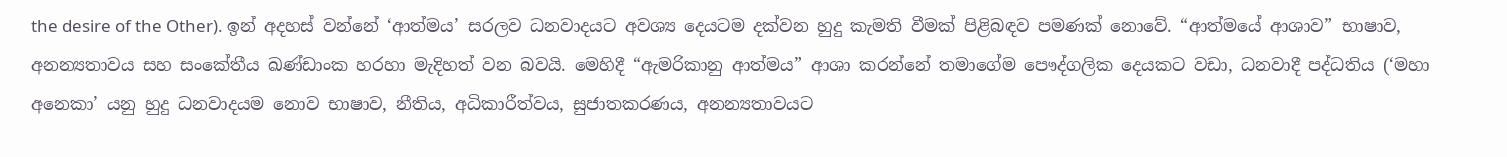the desire of the Other). ඉන් අදහස් වන්නේ ‘ආත්මය’ සරලව ධනවාදයට අවශ්‍ය දෙයටම දක්වන හුදු කැමති වීමක් පිළිබඳව පමණක් නොවේ. “ආත්මයේ ආශාව” භාෂාව, අනන්‍යතාවය සහ සංකේතීය ඛණ්ඩාංක හරහා මැදිහත් වන බවයි. මෙහිදී “ඇමරිකානු ආත්මය” ආශා කරන්නේ තමාගේම පෞද්ගලික දෙයකට වඩා, ධනවාදී පද්ධතිය (‘මහා අනෙකා’ යනු හුදු ධනවාදයම නොව භාෂාව, නීතිය, අධිකාරීත්වය, සුජාතකරණය, අනන්‍යතාවයට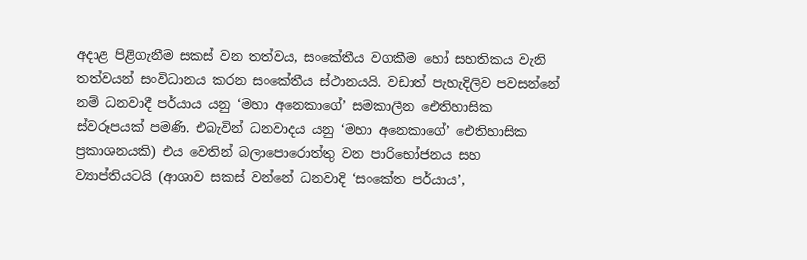අදාළ පිළිගැනීම සකස් වන තත්වය, සංකේතීය වගකීම හෝ සහතිකය වැනි තත්වයන් සංවිධානය කරන සංකේතීය ස්ථානයයි. වඩාත් පැහැදිලිව පවසන්නේ නම් ධනවාදී පර්යාය යනු ‘මහා අනෙකාගේ’ සමකාලීන ඓතිහාසික ස්වරූපයක් පමණි. එබැවින් ධනවාදය යනු ‘මහා අනෙකාගේ’ ඓතිහාසික ප්‍රකාශනයකි) එය වෙතින් බලාපොරොත්තු වන පාරිභෝජනය සහ ව්‍යාප්තියටයි (ආශාව සකස් වන්නේ ධනවාදි ‘සංකේත පර්යාය’,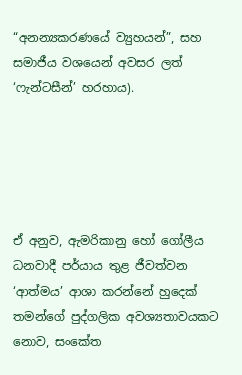“අනන්‍යකරණයේ ව්‍යුහයන්”, සහ සමාජීය වශයෙන් අවසර ලත් ‘ෆැන්ටසීන්’ හරහාය).





ඒ අනුව, ඇමරිකානු හෝ ගෝලීය ධනවාදී පර්යාය තුළ ජීවත්වන ‘ආත්මය’ ආශා කරන්නේ හුදෙක් තමන්ගේ පුද්ගලික අවශ්‍යතාවයකට නොව, සංකේත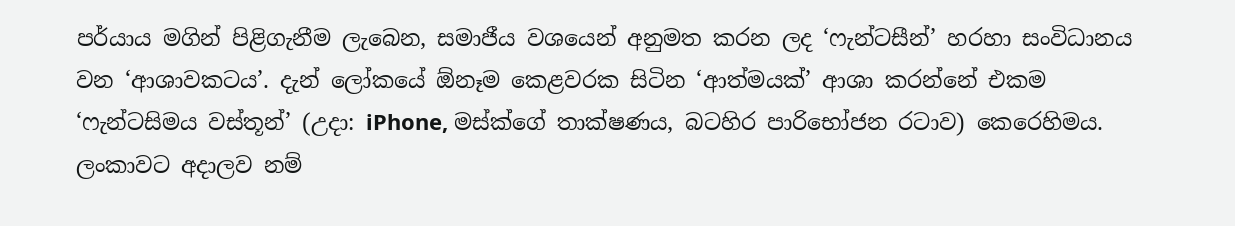පර්යාය මගින් පිළිගැනීම ලැබෙන, සමාජීය වශයෙන් අනුමත කරන ලද ‘ෆැන්ටසීන්’ හරහා සංවිධානය වන ‘ආශාවකටය’. දැන් ලෝකයේ ඕනෑම කෙළවරක සිටින ‘ආත්මයක්’ ආශා කරන්නේ එකම ‘ෆැන්ටසිමය වස්තූන්’ (උදා: iPhone, මස්ක්ගේ තාක්ෂණය, බටහිර පාරිභෝජන රටාව) කෙරෙහිමය. ලංකාවට අදාලව නම්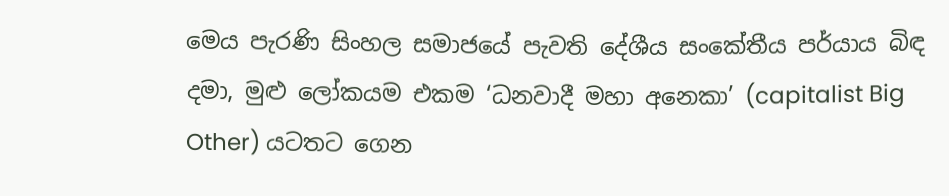මෙය පැරණි සිංහල සමාජයේ පැවති දේශීය සංකේතීය පර්යාය බිඳ දමා, මුළු ලෝකයම එකම ‘ධනවාදී මහා අනෙකා’ (capitalist Big Other) යටතට ගෙන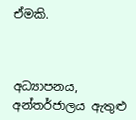ඒමකි.



අධ්‍යාපනය, අන්තර්ජාලය ඇතුළු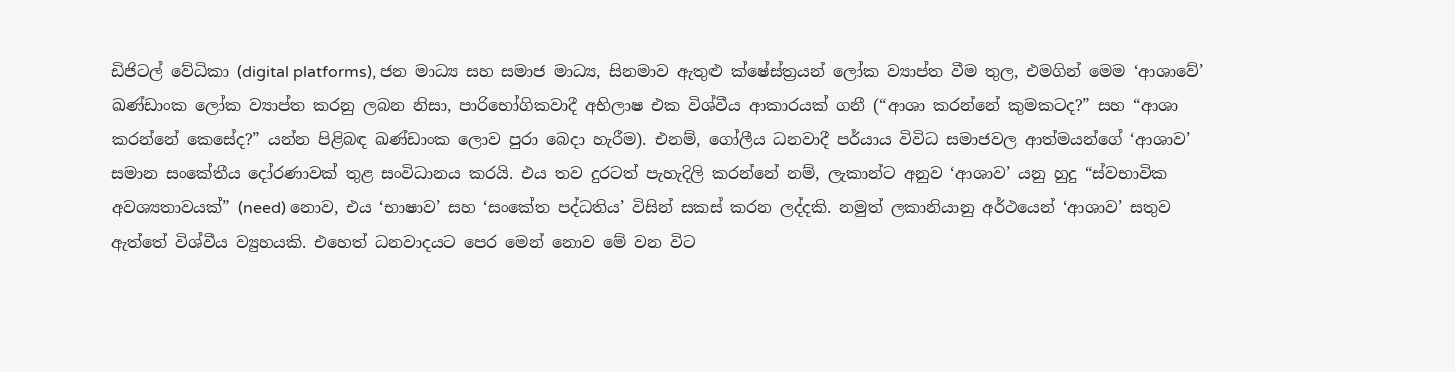ඩිජිටල් වේධිකා (digital platforms), ජන මාධ්‍ය සහ සමාජ මාධ්‍ය, සිනමාව ඇතුළු ක්ෂේස්ත්‍රයන් ලෝක ව්‍යාප්ත වීම තුල, එමගින් මෙම ‘ආශාවේ’ ඛණ්ඩාංක ලෝක ව්‍යාප්ත කරනු ලබන නිසා, පාරිභෝගිකවාදී අභිලාෂ එක විශ්වීය ආකාරයක් ගනී (“ආශා කරන්නේ කුමකටද?” සහ “ආශා කරන්නේ කෙසේද?” යන්න පිළිබඳ ඛණ්ඩාංක ලොව පුරා බෙදා හැරීම). එනම්, ගෝලීය ධනවාදී පර්යාය විවිධ සමාජවල ආත්මයන්ගේ ‘ආශාව’ සමාන සංකේතීය දෝරණාවක් තුළ සංවිධානය කරයි. එය තව දුරටත් පැහැදිලි කරන්නේ නම්, ලැකාන්ට අනුව ‘ආශාව’ යනු හුදු “ස්වභාවික අවශ්‍යතාවයක්” (need) නොව, එය ‘භාෂාව’ සහ ‘සංකේත පද්ධතිය’ විසින් සකස් කරන ලද්දකි. නමුත් ලකානියානු අර්ථයෙන් ‘ආශාව’ සතුව ඇත්තේ විශ්වීය ව්‍යුහයකි. එහෙත් ධනවාදයට පෙර මෙන් නොව මේ වන විට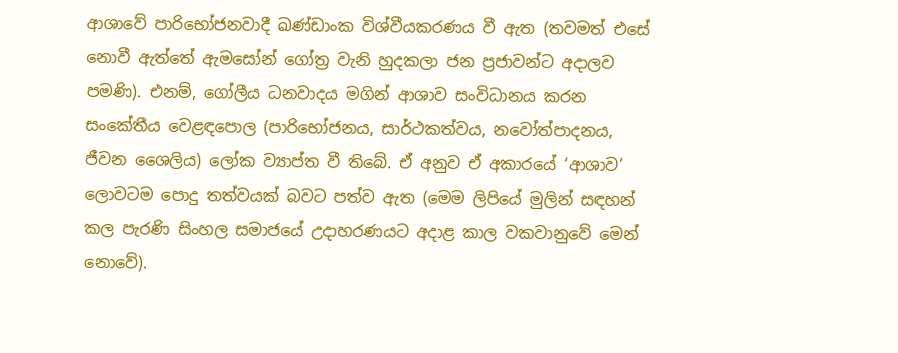ආශාවේ පාරිභෝජනවාදී ඛණ්ඩාංක විශ්වීයකරණය වී ඇත (තවමත් එසේ නොවී ඇත්තේ ඇමසෝන් ගෝත්‍ර වැනි හුදකලා ජන ප්‍රජාවන්ට අදාලව පමණි). එනම්, ගෝලීය ධනවාදය මගින් ආශාව සංවිධානය කරන සංකේතීය වෙළඳපොල (පාරිභෝජනය, සාර්ථකත්වය, නවෝත්පාදනය, ජීවන ශෛලිය) ලෝක ව්‍යාප්ත වී තිබේ. ඒ අනුව ඒ අකාරයේ ‘ආශාව’ ලොවටම පොදු තත්වයක් බවට පත්ව ඇත (මෙම ලිපියේ මුලින් සඳහන් කල පැරණි සිංහල සමාජයේ උදාහරණයට අදාළ කාල වකවානුවේ මෙන් නොවේ).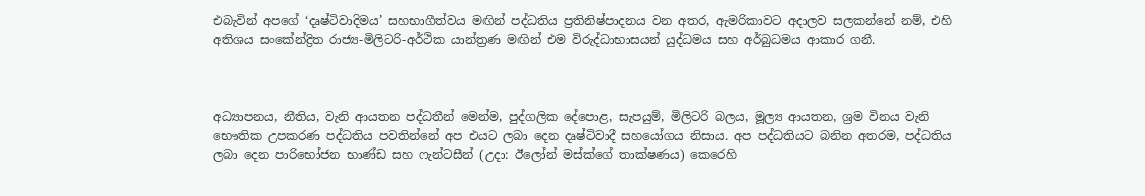එබැවින් අපගේ ‘දෘෂ්ටිවාදිමය’ සහභාගීත්වය මඟින් පද්ධතිය ප්‍රතිනිෂ්පාදනය වන අතර, ඇමරිකාවට අදාලව සලකන්නේ නම්, එහි අතිශය සංකේන්ද්‍රිත රාජ්‍ය-මිලිටරි-අර්ථික යාන්ත්‍රණ මඟින් එම විරුද්ධාභාසයන් යුද්ධමය සහ අර්බුධමය ආකාර ගනී.



අධ්‍යාපනය, නීතිය, වැනි ආයතන පද්ධතීන් මෙන්ම, පුද්ගලික දේපොළ, සැපයුම්, මිලිටරි බලය, මූල්‍ය ආයතන, ශ්‍රම විනය වැනි භෞතික උපකරණ පද්ධතිය පවතින්නේ අප එයට ලබා දෙන දෘෂ්ටිවාදී සහයෝගය නිසාය. අප පද්ධතියට බනින අතරම, පද්ධතිය ලබා දෙන පාරිභෝජන භාණ්ඩ සහ ෆැන්ටසීන් (උදා: ඊලෝන් මස්ක්ගේ තාක්ෂණය) කෙරෙහි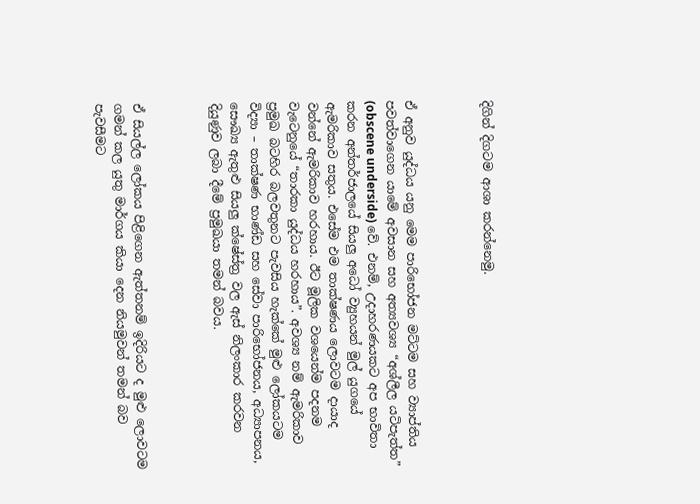දිගින් දිගටම ආශා කරන්නෙමු.



ඒ අනුව යුද්ධය යනු මෙම පාරිභෝජන මට්ටම සහ ව්‍යාප්තිය පවත්වාගෙන යාමේ අවසාන සහ අත්‍යවශ්‍ය “අශ්ලීල යටිපැත්ත” (obscene underside) වේ. එනම්, උදාහරණයකට අප භාවිතා කරන අන්තර්ජාලයේ සියලු අධෝ ව්‍යුහයන් මුල් යුගයේ ඇමරිකාව සතුය. එසේම එම තාක්ෂණය ලොවටම දායාද වන්නේ ඇමරිකාව හරහාය. ඊට මූලික වශයෙන්ම පදනම වැටෙනුයේ “තාරකා යුද්ධය හරහාය”. අවශ්‍ය නම් ඇමරිකාව ප්‍රමුඛ බටහිර බලවතුනට පැවසිය හැක්කේ මුළු ලෝකයටම විද්‍යා – තාක්ෂණ භාණ්ඩ සහ සේවා පාරිභෝජනය, අධ්‍යාපනය, සෞඛ්‍ය ඇතුළු සියලු ක්ෂේස්ත්‍ර වල ඇස් නිලංකාර කරවන දියුණුව ලබා දීමේ ප්‍රමුඛයා තමන් බවය.



ඒ සියල්ල ලෝකය පිළිගෙන ඇත්තනම් ඉදිරියට ද මුළු ලොවටම ගමන් කල යුතු මාර්ගය කියා දෙන නියමුවන් තමන් බව පැවසීමට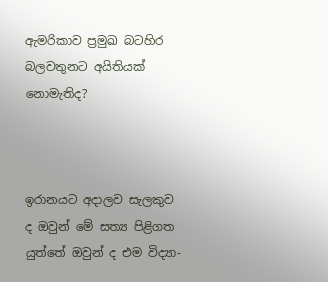ඇමරිකාව ප්‍රමුඛ බටහිර බලවතුනට අයිතියක් නොමැතිද?



ඉරානයට අදාලව සැලකුව ද ඔවුන් මේ සත්‍ය පිළිගත යුත්තේ ඔවුන් ද එම විද්‍යා-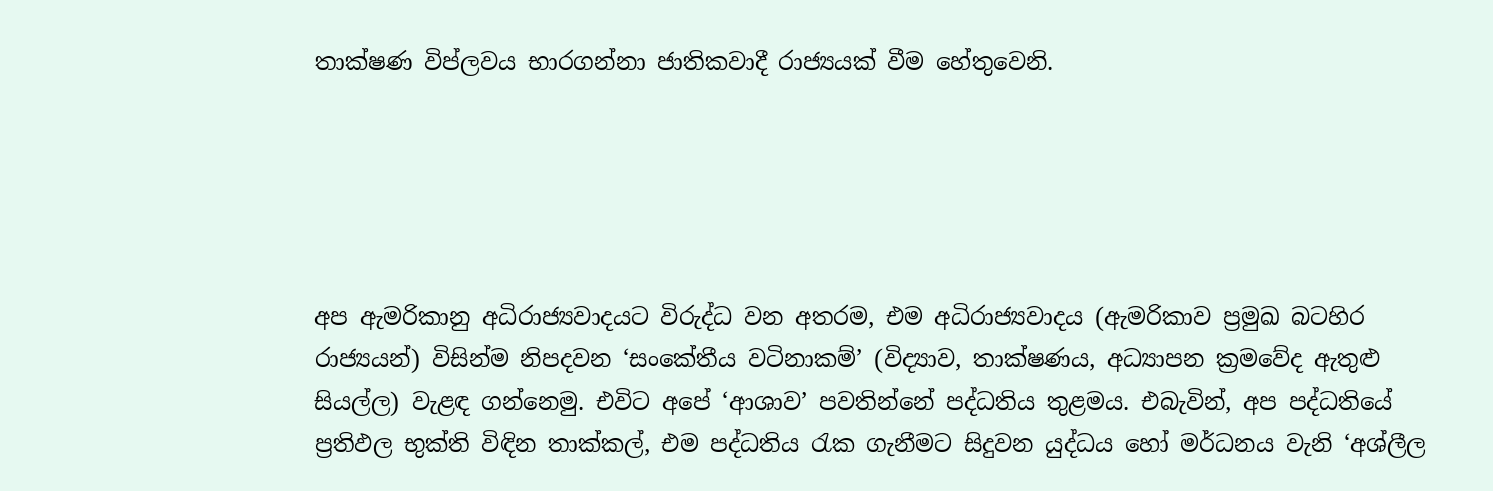තාක්ෂණ විප්ලවය භාරගන්නා ජාතිකවාදී රාජ්‍යයක් වීම හේතුවෙනි.





අප ඇමරිකානු අධිරාජ්‍යවාදයට විරුද්ධ වන අතරම, එම අධිරාජ්‍යවාදය (ඇමරිකාව ප්‍රමුඛ බටහිර රාජ්‍යයන්) විසින්ම නිපදවන ‘සංකේතීය වටිනාකම්’ (විද්‍යාව, තාක්ෂණය, අධ්‍යාපන ක්‍රමවේද ඇතුළු සියල්ල) වැළඳ ගන්නෙමු. එවිට අපේ ‘ආශාව’ පවතින්නේ පද්ධතිය තුළමය. එබැවින්, අප පද්ධතියේ ප්‍රතිඵල භුක්ති විඳින තාක්කල්, එම පද්ධතිය රැක ගැනීමට සිදුවන යුද්ධය හෝ මර්ධනය වැනි ‘අශ්ලීල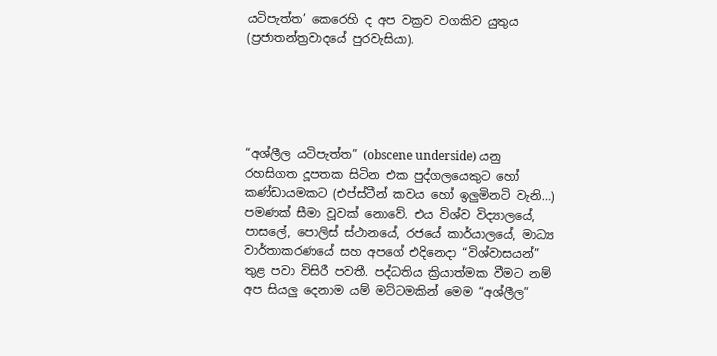යටිපැත්ත’ කෙරෙහි ද අප වක්‍රව වගකිව යුතුය (ප්‍රජාතන්ත්‍රවාදයේ පුරවැසියා).





“අශ්ලීල යටිපැත්ත” (obscene underside) යනු රහසිගත දූපතක සිටින එක පුද්ගලයෙකුට හෝ කණ්ඩායමකට (එප්ස්ටීන් කවය හෝ ඉලුමිනටි වැනි…) පමණක් සීමා වූවක් නොවේ. එය විශ්ව විද්‍යාලයේ, පාසලේ, පොලිස් ස්ථානයේ, රජයේ කාර්යාලයේ, මාධ්‍ය වාර්තාකරණයේ සහ අපගේ එදිනෙදා “විශ්වාසයන්” තුළ පවා විසිරී පවතී. පද්ධතිය ක්‍රියාත්මක වීමට නම් අප සියලු දෙනාම යම් මට්ටමකින් මෙම “අශ්ලීල”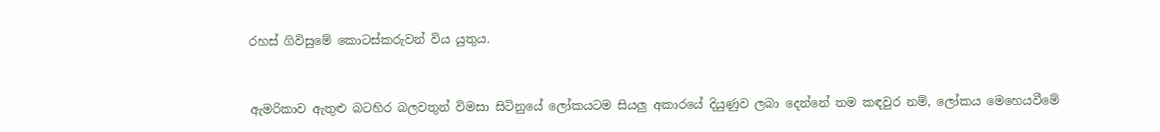රහස් ගිවිසුමේ කොටස්කරුවන් විය යුතුය.



ඇමරිකාව ඇතුළු බටහිර බලවතුන් විමසා සිටිනුයේ ලෝකයටම සියලු අකාරයේ දියුණුව ලබා දෙන්නේ තම කඳවුර නම්, ලෝකය මෙහෙයවීමේ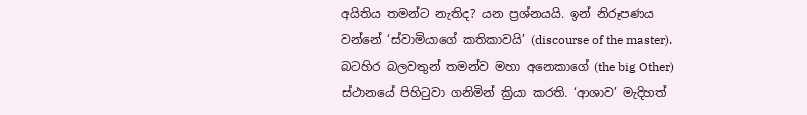අයිතිය තමන්ට නැතිද? යන ප්‍රශ්නයයි. ඉන් නිරූපණය වන්නේ ‘ස්වාමියාගේ කතිකාවයි’ (discourse of the master). බටහිර බලවතුන් තමන්ව මහා අනෙකාගේ (the big Other) ස්ථානයේ පිහිටුවා ගනිමින් ක්‍රියා කරති. ‘ආශාව’ මැදිහත්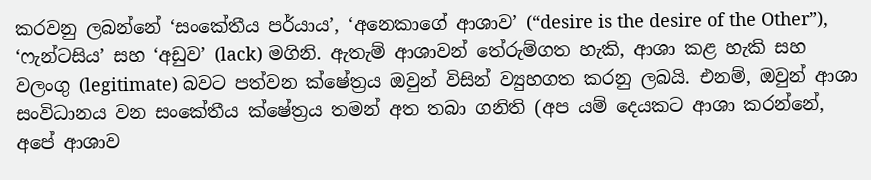කරවනු ලබන්නේ ‘සංකේතීය පර්යාය’, ‘අනෙකාගේ ආශාව’ (“desire is the desire of the Other”), ‘ෆැන්ටසිය’ සහ ‘අඩුව’ (lack) මගිනි. ඇතැම් ආශාවන් තේරුම්ගත හැකි, ආශා කළ හැකි සහ වලංගු (legitimate) බවට පත්වන ක්ෂේත්‍රය ඔවුන් විසින් ව්‍යුහගත කරනු ලබයි. එනම්, ඔවුන් ආශා සංවිධානය වන සංකේතීය ක්ෂේත්‍රය තමන් අත තබා ගනිති (අප යම් දෙයකට ආශා කරන්නේ, අපේ ආශාව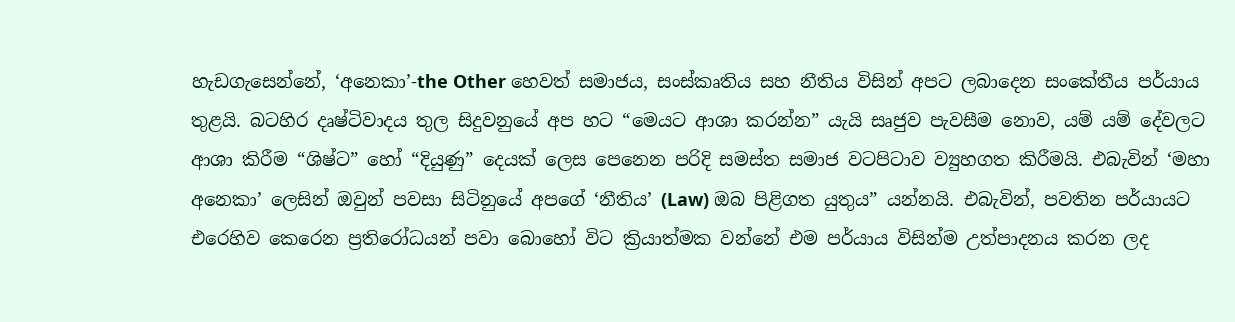හැඩගැසෙන්නේ, ‘අනෙකා’-the Other හෙවත් සමාජය, සංස්කෘතිය සහ නීතිය විසින් අපට ලබාදෙන සංකේතීය පර්යාය තුළයි. බටහිර දෘෂ්ටිවාදය තුල සිදුවනුයේ අප හට “මෙයට ආශා කරන්න” යැයි සෘජුව පැවසීම නොව, යම් යම් දේවලට ආශා කිරීම “ශිෂ්ට” හෝ “දියුණු” දෙයක් ලෙස පෙනෙන පරිදි සමස්ත සමාජ වටපිටාව ව්‍යුහගත කිරීමයි. එබැවින් ‘මහා අනෙකා’ ලෙසින් ඔවුන් පවසා සිටිනුයේ අපගේ ‘නීතිය’ (Law) ඔබ පිළිගත යුතුය” යන්නයි. එබැවින්, පවතින පර්යායට එරෙහිව කෙරෙන ප්‍රතිරෝධයන් පවා බොහෝ විට ක්‍රියාත්මක වන්නේ එම පර්යාය විසින්ම උත්පාදනය කරන ලද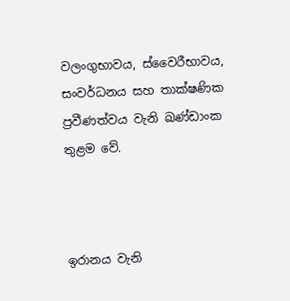වලංගුභාවය, ස්වෛරීභාවය, සංවර්ධනය සහ තාක්ෂණික ප්‍රවීණත්වය වැනි ඛණ්ඩාංක තුළම වේ.



ඉරානය වැනි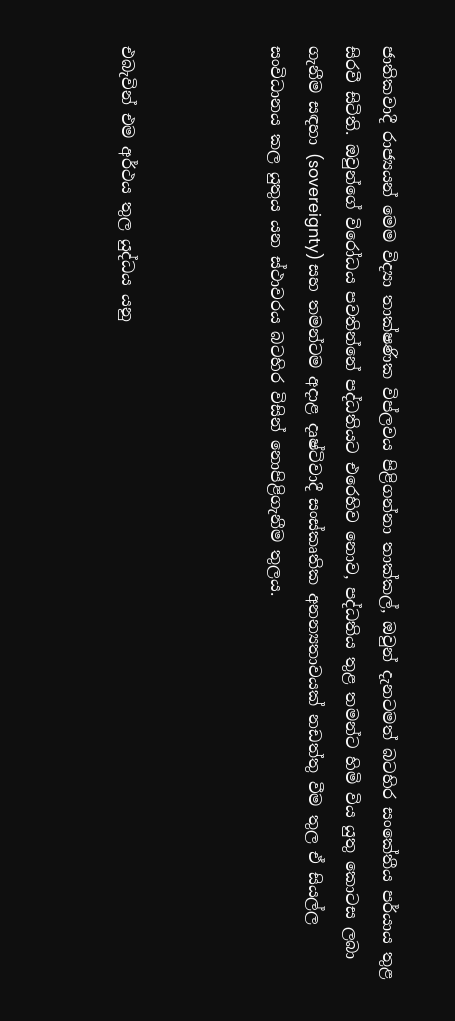ජාතිකවාදී රාජ්‍යයන් මෙම විද්‍යා තාක්ෂණික විප්ලවය පිළිගන්නා තාක්කල්, ඔවුන් දැනටමත් බටහිර සංකේතීය පර්යාය තුළ සිරවී සිටිති. ඔවුන්ගේ විරෝධය පවතින්නේ පද්ධතියට එරෙහිව නොව, පද්ධතිය තුළ තමන්ට හිමි විය යුතු කොටස ලබා ගැනීම සඳහා (sovereignty) සහ තමන්ටම අදාළ දෘෂ්ටිවාදී සංස්කෘතික අනන්‍යතාවයක් නඩත්තු වීම තුල ඒ සියල්ල සංවිධානය කල යුතුය යන ස්ථාවරය බටහිර විසින් නොපිළිගැනීම තුලය.



එබැවින් එම අර්ථය තුල යුද්ධය යනු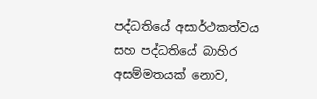පද්ධතියේ අසාර්ථකත්වය සහ පද්ධතියේ බාහිර අසම්මතයක් නොව,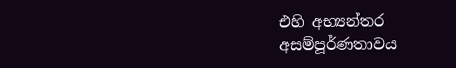එහි අභ්‍යන්තර අසම්පූර්ණතාවය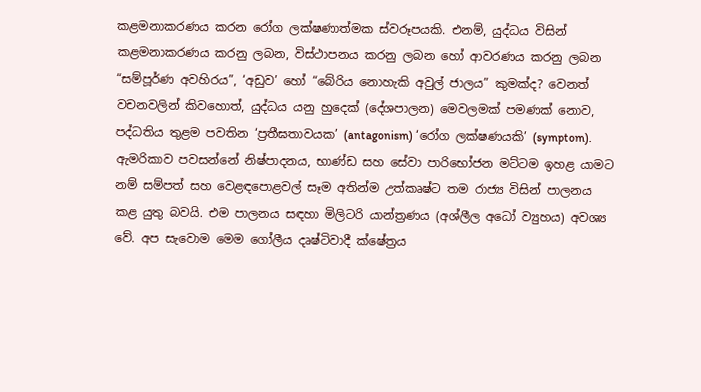කළමනාකරණය කරන රෝග ලක්ෂණාත්මක ස්වරූපයකි. එනම්, යුද්ධය විසින් කළමනාකරණය කරනු ලබන, විස්ථාපනය කරනු ලබන හෝ ආවරණය කරනු ලබන “සම්පූර්ණ අවහිරය”, ‘අඩුව’ හෝ “බේරිය නොහැකි අවුල් ජාලය” කුමක්ද? වෙනත් වචනවලින් කිවහොත්, යුද්ධය යනු හුදෙක් (දේශපාලන) මෙවලමක් පමණක් නොව, පද්ධතිය තුළම පවතින ‘ප්‍රතීඝතාවයක’ (antagonism) ‘රෝග ලක්ෂණයකි’ (symptom). ඇමරිකාව පවසන්නේ නිෂ්පාදනය, භාණ්ඩ සහ සේවා පාරිභෝජන මට්ටම ඉහළ යාමට නම් සම්පත් සහ වෙළඳපොළවල් සෑම අතින්ම උත්කෘෂ්ට තම රාජ්‍ය විසින් පාලනය කළ යුතු බවයි. එම පාලනය සඳහා මිලිටරි යාන්ත්‍රණය (අශ්ලීල අධෝ ව්‍යුහය) අවශ්‍ය වේ. අප සැවොම මෙම ගෝලීය දෘෂ්ටිවාදී ක්ෂේත්‍රය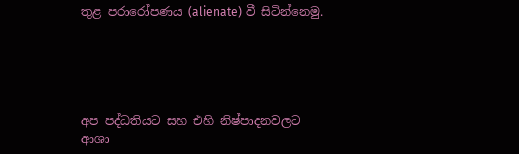තුළ පරාරෝපණය (alienate) වී සිටින්නෙමු.





අප පද්ධතියට සහ එහි නිෂ්පාදනවලට ආශා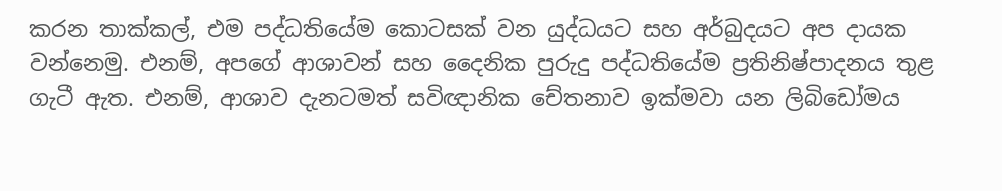කරන තාක්කල්, එම පද්ධතියේම කොටසක් වන යුද්ධයට සහ අර්බුදයට අප දායක වන්නෙමු. එනම්, අපගේ ආශාවන් සහ දෛනික පුරුදු පද්ධතියේම ප්‍රතිනිෂ්පාදනය තුළ ගැටී ඇත. එනම්, ආශාව දැනටමත් සවිඥානික චේතනාව ඉක්මවා යන ලිබිඩෝමය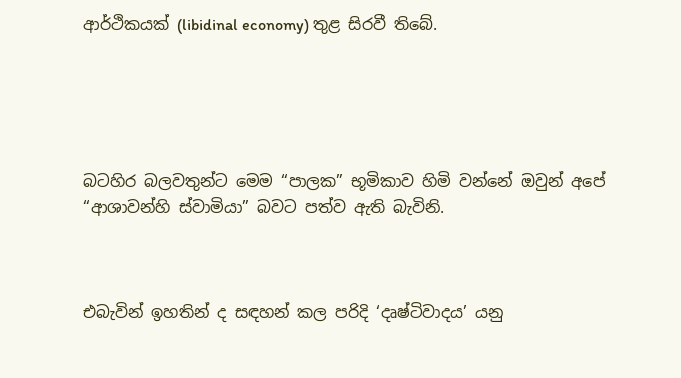ආර්ථිකයක් (libidinal economy) තුළ සිරවී තිබේ.





බටහිර බලවතුන්ට මෙම “පාලක” භූමිකාව හිමි වන්නේ ඔවුන් අපේ “ආශාවන්හි ස්වාමියා” බවට පත්ව ඇති බැවිනි.



එබැවින් ඉහතින් ද සඳහන් කල පරිදි ‘දෘෂ්ටිවාදය’ යනු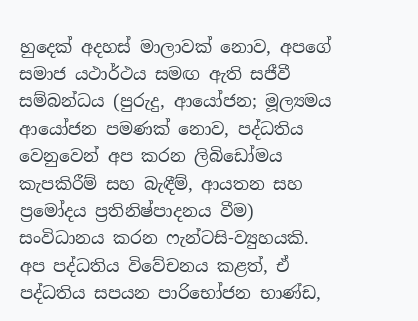හුදෙක් අදහස් මාලාවක් නොව, අපගේ සමාජ යථාර්ථය සමඟ ඇති සජීවී සම්බන්ධය (පුරුදු, ආයෝජන; මූල්‍යමය ආයෝජන පමණක් නොව, පද්ධතිය වෙනුවෙන් අප කරන ලිබිඩෝමය කැපකිරීම් සහ බැඳීම්, ආයතන සහ ප්‍රමෝදය ප්‍රතිනිෂ්පාදනය වීම) සංවිධානය කරන ෆැන්ටසි-ව්‍යුහයකි. අප පද්ධතිය විවේචනය කළත්, ඒ පද්ධතිය සපයන පාරිභෝජන භාණ්ඩ,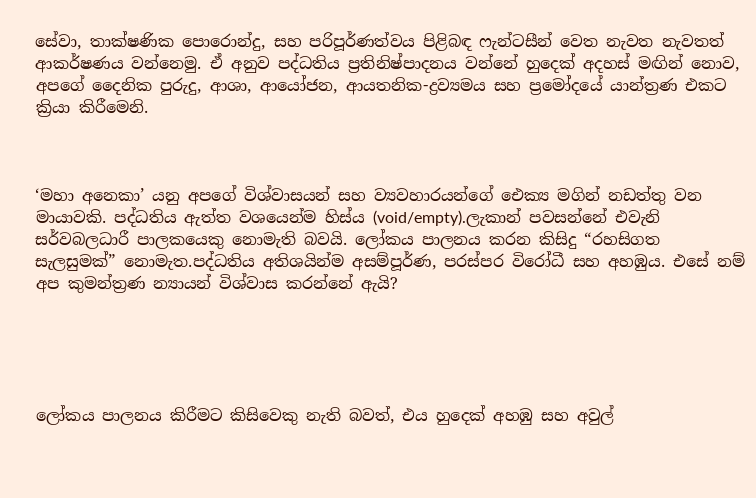සේවා, තාක්ෂණික පොරොන්දු, සහ පරිපූර්ණත්වය පිළිබඳ ෆැන්ටසීන් වෙත නැවත නැවතත් ආකර්ෂණය වන්නෙමු. ඒ අනුව පද්ධතිය ප්‍රතිනිෂ්පාදනය වන්නේ හුදෙක් අදහස් මඟින් නොව, අපගේ දෛනික පුරුදු, ආශා, ආයෝජන, ආයතනික-ද්‍රව්‍යමය සහ ප්‍රමෝදයේ යාන්ත්‍රණ එකට ක්‍රියා කිරීමෙනි.



‘මහා අනෙකා’ යනු අපගේ විශ්වාසයන් සහ ව්‍යවහාරයන්ගේ ඓක්‍ය මගින් නඩත්තු වන මායාවකි. පද්ධතිය ඇත්ත වශයෙන්ම හිස්ය (void/empty).ලැකාන් පවසන්නේ එවැනි සර්වබලධාරී පාලකයෙකු නොමැති බවයි. ලෝකය පාලනය කරන කිසිදු “රහසිගත සැලසුමක්” නොමැත.පද්ධතිය අතිශයින්ම අසම්පූර්ණ, පරස්පර විරෝධී සහ අහඹුය. එසේ නම් අප කුමන්ත්‍රණ න්‍යායන් විශ්වාස කරන්නේ ඇයි?





ලෝකය පාලනය කිරීමට කිසිවෙකු නැති බවත්, එය හුදෙක් අහඹු සහ අවුල්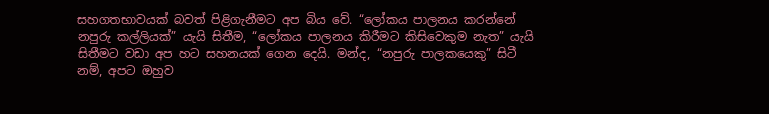සහගතභාවයක් බවත් පිළිගැනීමට අප බිය වේ. “ලෝකය පාලනය කරන්නේ නපුරු කල්ලියක්” යැයි සිතීම, “ලෝකය පාලනය කිරීමට කිසිවෙකුම නැත” යැයි සිතීමට වඩා අප හට සහනයක් ගෙන දෙයි. මන්ද, “නපුරු පාලකයෙකු” සිටී නම්, අපට ඔහුව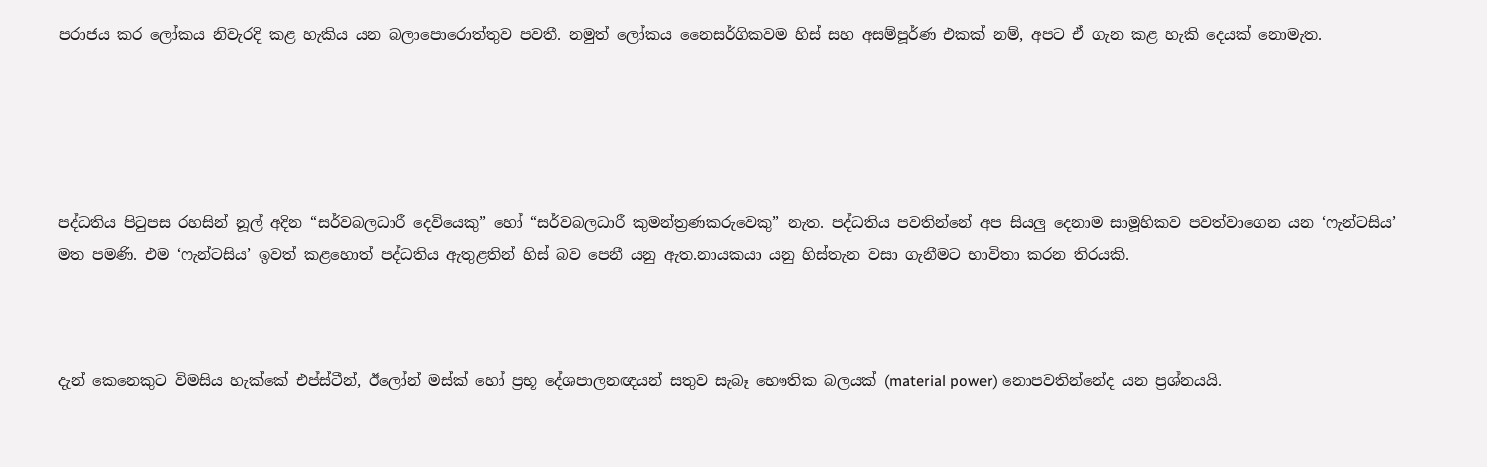පරාජය කර ලෝකය නිවැරදි කළ හැකිය යන බලාපොරොත්තුව පවතී. නමුත් ලෝකය නෛසර්ගිකවම හිස් සහ අසම්පූර්ණ එකක් නම්, අපට ඒ ගැන කළ හැකි දෙයක් නොමැත.





පද්ධතිය පිටුපස රහසින් නූල් අදින “සර්වබලධාරී දෙවියෙකු” හෝ “සර්වබලධාරී කුමන්ත්‍රණකරුවෙකු” නැත. පද්ධතිය පවතින්නේ අප සියලු දෙනාම සාමූහිකව පවත්වාගෙන යන ‘ෆැන්ටසිය’ මත පමණි. එම ‘ෆැන්ටසිය’ ඉවත් කළහොත් පද්ධතිය ඇතුළතින් හිස් බව පෙනී යනු ඇත.නායකයා යනු හිස්තැන වසා ගැනීමට භාවිතා කරන තිරයකි.



දැන් කෙනෙකුට විමසිය හැක්කේ එප්ස්ටීන්, ඊලෝන් මස්ක් හෝ ප්‍රභූ දේශපාලනඥයන් සතුව සැබෑ භෞතික බලයක් (material power) නොපවතින්නේද යන ප්‍රශ්නයයි.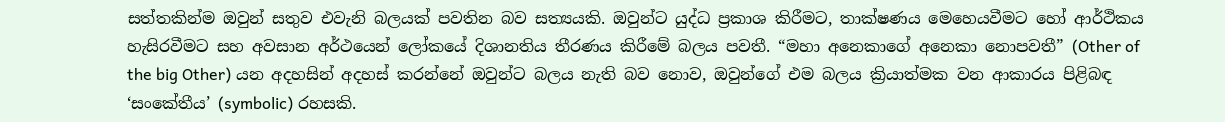සත්තකින්ම ඔවුන් සතුව එවැනි බලයක් පවතින බව සත්‍යයකි. ඔවුන්ට යුද්ධ ප්‍රකාශ කිරීමට, තාක්ෂණය මෙහෙයවීමට හෝ ආර්ථිකය හැසිරවීමට සහ අවසාන අර්ථයෙන් ලෝකයේ දිශානතිය තීරණය කිරීමේ බලය පවතී. “මහා අනෙකාගේ අනෙකා නොපවතී” (Other of the big Other) යන අදහසින් අදහස් කරන්නේ ඔවුන්ට බලය නැති බව නොව, ඔවුන්ගේ එම බලය ක්‍රියාත්මක වන ආකාරය පිළිබඳ ‘සංකේතීය’ (symbolic) රහසකි.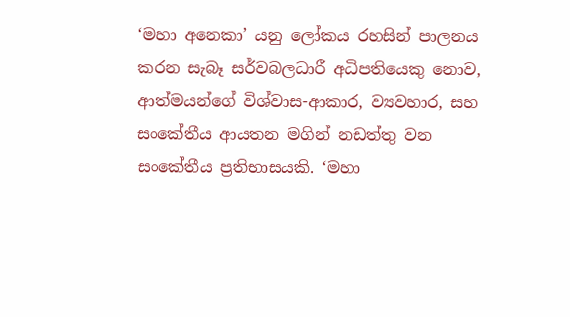‘මහා අනෙකා’ යනු ලෝකය රහසින් පාලනය කරන සැබෑ සර්වබලධාරී අධිපතියෙකු නොව, ආත්මයන්ගේ විශ්වාස-ආකාර, ව්‍යවහාර, සහ සංකේතීය ආයතන මගින් නඩත්තු වන සංකේතීය ප්‍රතිභාසයකි. ‘මහා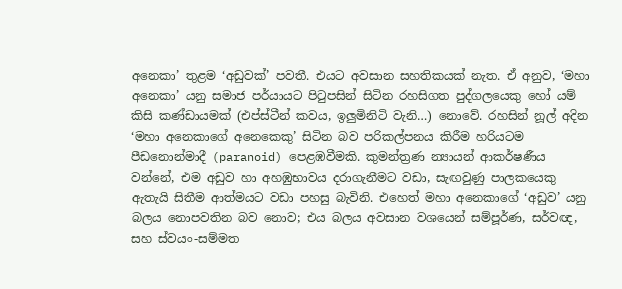අනෙකා’ තුළම ‘අඩුවක්’ පවතී. එයට අවසාන සහතිකයක් නැත. ඒ අනුව, ‘මහා අනෙකා’ යනු සමාජ පර්යායට පිටුපසින් සිටින රහසිගත පුද්ගලයෙකු හෝ යම් කිසි කණ්ඩායමක් (එප්ස්ටීන් කවය, ඉලුමිනිටි වැනි…) නොවේ. රහසින් නූල් අදින ‘මහා අනෙකාගේ අනෙකෙකු’ සිටින බව පරිකල්පනය කිරීම හරියටම පීඩනොන්මාදී (paranoid) පෙළඹවීමකි. කුමන්ත්‍රණ න්‍යායන් ආකර්ෂණීය වන්නේ, එම අඩුව හා අහඹුභාවය දරාගැනීමට වඩා, සැඟවුණු පාලකයෙකු ඇතැයි සිතීම ආත්මයට වඩා පහසු බැවිනි. එහෙත් මහා අනෙකාගේ ‘අඩුව’ යනු බලය නොපවතින බව නොව; එය බලය අවසාන වශයෙන් සම්පූර්ණ, සර්වඥ, සහ ස්වයං-සම්මත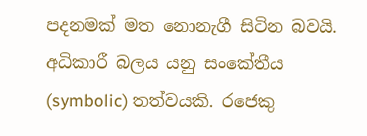පදනමක් මත නොනැගී සිටින බවයි. අධිකාරී බලය යනු සංකේතීය (symbolic) තත්වයකි. රජෙකු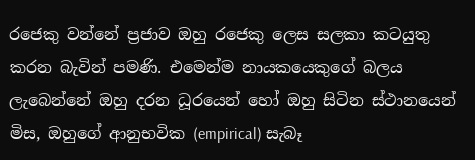රජෙකු වන්නේ ප්‍රජාව ඔහු රජෙකු ලෙස සලකා කටයුතු කරන බැවින් පමණි. එමෙන්ම නායකයෙකුගේ බලය ලැබෙන්නේ ඔහු දරන ධූරයෙන් හෝ ඔහු සිටින ස්ථානයෙන් මිස, ඔහුගේ ආනුභවික (empirical) සැබෑ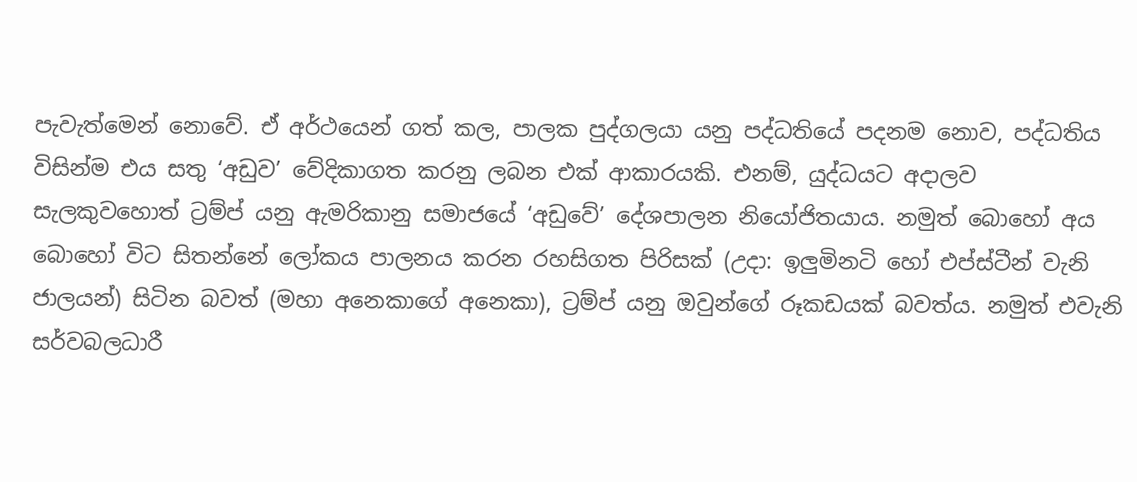පැවැත්මෙන් නොවේ. ඒ අර්ථයෙන් ගත් කල, පාලක පුද්ගලයා යනු පද්ධතියේ පදනම නොව, පද්ධතිය විසින්ම එය සතු ‘අඩුව’ වේදිකාගත කරනු ලබන එක් ආකාරයකි. එනම්, යුද්ධයට අදාලව සැලකුවහොත් ට්‍රම්ප් යනු ඇමරිකානු සමාජයේ ‘අඩුවේ’ දේශපාලන නියෝජිතයාය. නමුත් බොහෝ අය බොහෝ විට සිතන්නේ ලෝකය පාලනය කරන රහසිගත පිරිසක් (උදා: ඉලුමිනටි හෝ එප්ස්ටීන් වැනි ජාලයන්) සිටින බවත් (මහා අනෙකාගේ අනෙකා), ට්‍රම්ප් යනු ඔවුන්ගේ රූකඩයක් බවත්ය. නමුත් එවැනි සර්වබලධාරී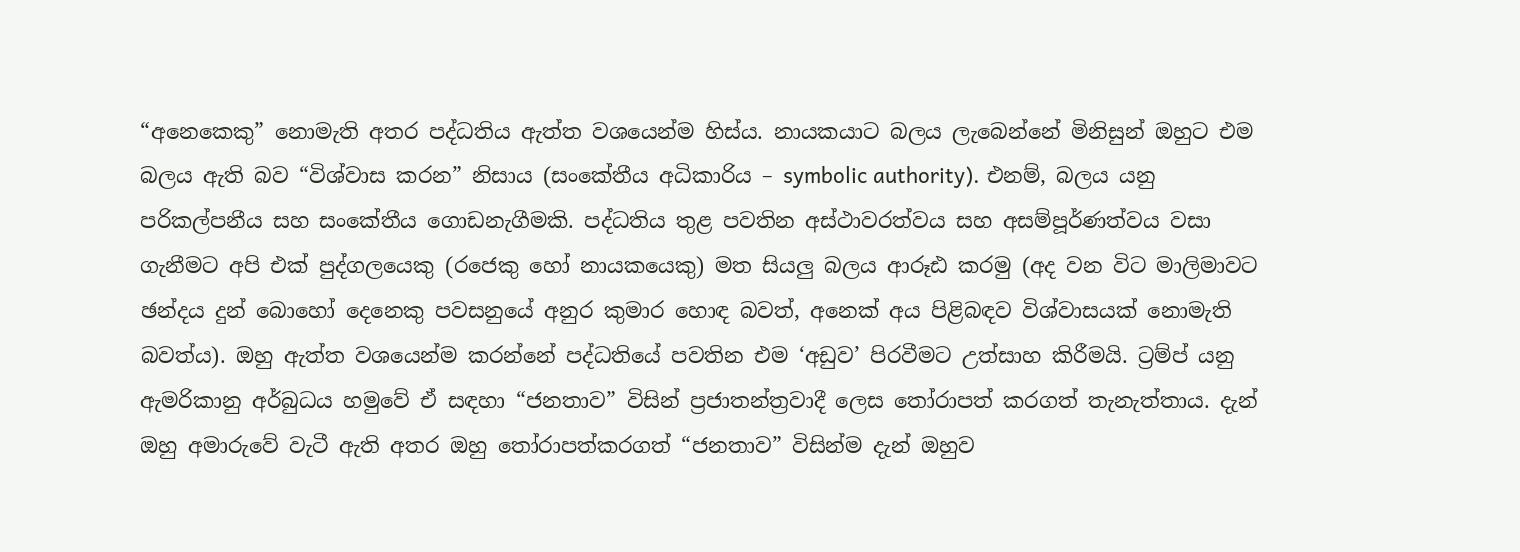“අනෙකෙකු” නොමැති අතර පද්ධතිය ඇත්ත වශයෙන්ම හිස්ය. නායකයාට බලය ලැබෙන්නේ මිනිසුන් ඔහුට එම බලය ඇති බව “විශ්වාස කරන” නිසාය (සංකේතීය අධිකාරිය – symbolic authority). එනම්, බලය යනු පරිකල්පනීය සහ සංකේතීය ගොඩනැගීමකි. පද්ධතිය තුළ පවතින අස්ථාවරත්වය සහ අසම්පූර්ණත්වය වසා ගැනීමට අපි එක් පුද්ගලයෙකු (රජෙකු හෝ නායකයෙකු) මත සියලු බලය ආරූඪ කරමු (අද වන විට මාලිමාවට ඡන්දය දුන් බොහෝ දෙනෙකු පවසනුයේ අනුර කුමාර හොඳ බවත්, අනෙක් අය පිළිබඳව විශ්වාසයක් නොමැති බවත්ය). ඔහු ඇත්ත වශයෙන්ම කරන්නේ පද්ධතියේ පවතින එම ‘අඩුව’ පිරවීමට උත්සාහ කිරීමයි. ට්‍රම්ප් යනු ඇමරිකානු අර්බුධය හමුවේ ඒ සඳහා “ජනතාව” විසින් ප්‍රජාතන්ත්‍රවාදී ලෙස තෝරාපත් කරගත් තැනැත්තාය. දැන් ඔහු අමාරුවේ වැටී ඇති අතර ඔහු තෝරාපත්කරගත් “ජනතාව” විසින්ම දැන් ඔහුව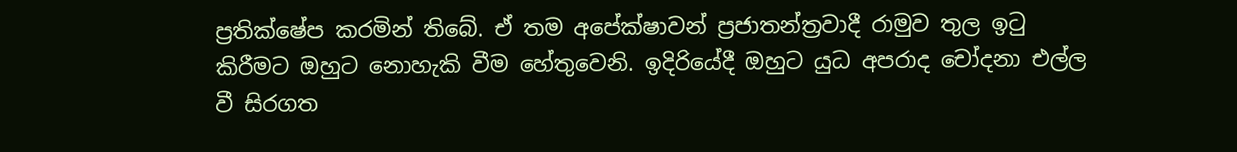ප්‍රතික්ෂේප කරමින් තිබේ. ඒ තම අපේක්ෂාවන් ප්‍රජාතන්ත්‍රවාදී රාමුව තුල ඉටු කිරීමට ඔහුට නොහැකි වීම හේතුවෙනි. ඉදිරියේදී ඔහුට යුධ අපරාද චෝදනා එල්ල වී සිරගත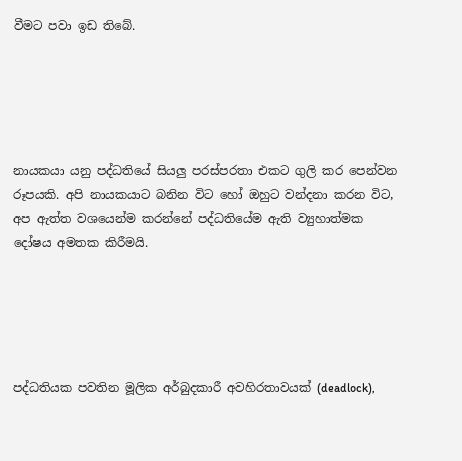වීමට පවා ඉඩ තිබේ.





නායකයා යනු පද්ධතියේ සියලු පරස්පරතා එකට ගුලි කර පෙන්වන රූපයකි. අපි නායකයාට බනින විට හෝ ඔහුට වන්දනා කරන විට, අප ඇත්ත වශයෙන්ම කරන්නේ පද්ධතියේම ඇති ව්‍යුහාත්මක දෝෂය අමතක කිරීමයි.





පද්ධතියක පවතින මූලික අර්බුදකාරී අවහිරතාවයක් (deadlock),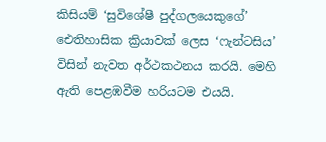කිසියම් ‘සුවිශේෂී පුද්ගලයෙකුගේ’ ඓතිහාසික ක්‍රියාවක් ලෙස ‘ෆැන්ටසිය’ විසින් නැවත අර්ථකථනය කරයි. මෙහි ඇති පෙළඹවීම හරියටම එයයි.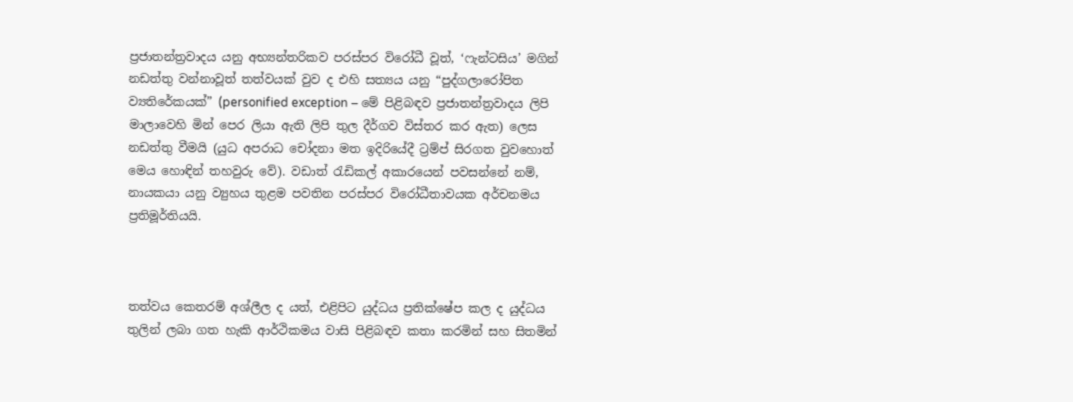ප්‍රජාතන්ත්‍රවාදය යනු අභ්‍යන්තරිකව පරස්පර විරෝධී වූත්, ‘ෆැන්ටසිය’ මගින් නඩත්තු වන්නාවූත් තත්වයක් වුව ද එහි සත්‍යය යනු “පුද්ගලාරෝපිත ව්‍යතිරේකයක්” (personified exception – මේ පිළිබඳව ප්‍රජාතන්ත්‍රවාදය ලිපි මාලාවෙහි මින් පෙර ලියා ඇති ලිපි තුල දීර්ගව විස්තර කර ඇත) ලෙස නඩත්තු වීමයි (යුධ අපරාධ චෝදනා මත ඉදිරියේදී ට්‍රම්ප් සිරගත වුවහොත් මෙය හොඳින් තහවුරු වේ). වඩාත් රැඩිකල් අකාරයෙන් පවසන්නේ නම්, නායකයා යනු ව්‍යුහය තුළම පවතින පරස්පර විරෝධීතාවයක අර්චනමය ප්‍රතිමූර්තියයි.



තත්වය කෙතරම් අශ්ලීල ද යත්, එළිපිට යුද්ධය ප්‍රතික්ෂේප කල ද යුද්ධය තුලින් ලබා ගත හැකි ආර්ථිකමය වාසි පිළිබඳව කතා කරමින් සහ සිතමින්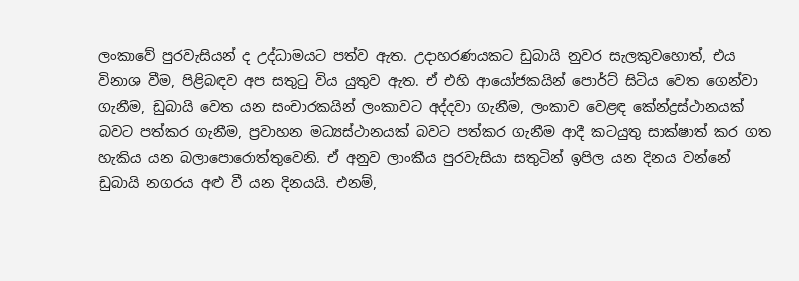ලංකාවේ පුරවැසියන් ද උද්ධාමයට පත්ව ඇත. උදාහරණයකට ඩුබායි නුවර සැලකුවහොත්, එය විනාශ වීම, පිළිබඳව අප සතුටු විය යුතුව ඇත. ඒ එහි ආයෝජකයින් පොර්ට් සිටිය වෙත ගෙන්වා ගැනීම, ඩුබායි වෙත යන සංචාරකයින් ලංකාවට අද්දවා ගැනීම, ලංකාව වෙළඳ කේන්ද්‍රස්ථානයක් බවට පත්කර ගැනීම, ප්‍රවාහන මධ්‍යස්ථානයක් බවට පත්කර ගැනීම ආදී කටයුතු සාක්ෂාත් කර ගත හැකිය යන බලාපොරොත්තුවෙනි. ඒ අනුව ලාංකීය පුරවැසියා සතුටින් ඉපිල යන දිනය වන්නේ ඩුබායි නගරය අළු වී යන දිනයයි. එනම්,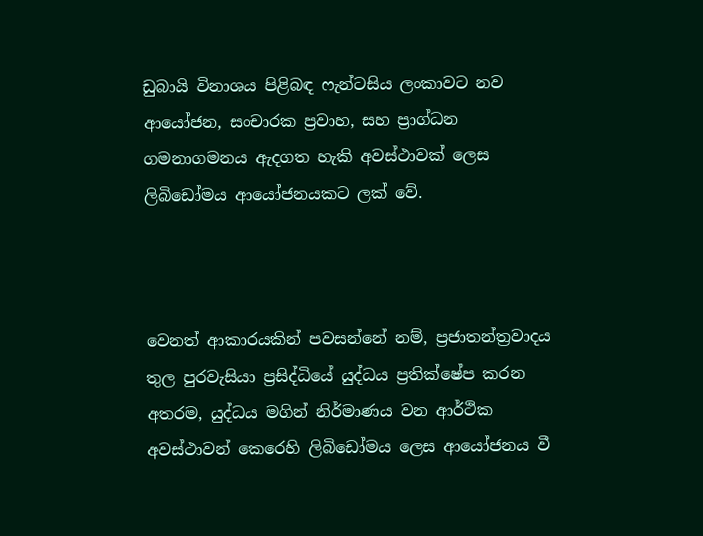ඩුබායි විනාශය පිළිබඳ ෆැන්ටසිය ලංකාවට නව ආයෝජන, සංචාරක ප්‍රවාහ, සහ ප්‍රාග්ධන ගමනාගමනය ඇදගත හැකි අවස්ථාවක් ලෙස ලිබිඩෝමය ආයෝජනයකට ලක් වේ.



වෙනත් ආකාරයකින් පවසන්නේ නම්, ප්‍රජාතන්ත්‍රවාදය තුල පුරවැසියා ප්‍රසිද්ධියේ යුද්ධය ප්‍රතික්ෂේප කරන අතරම, යුද්ධය මගින් නිර්මාණය වන ආර්ථික අවස්ථාවන් කෙරෙහි ලිබිඩෝමය ලෙස ආයෝජනය වී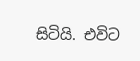සිටියි. එවිට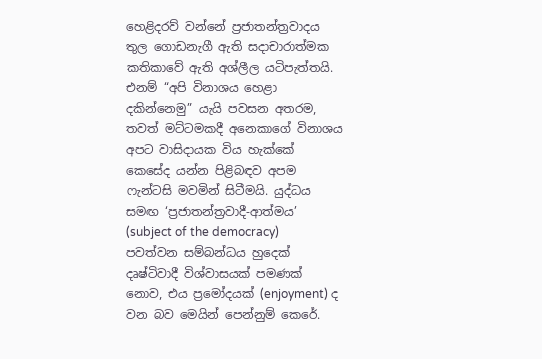හෙළිදරව් වන්නේ ප්‍රජාතන්ත්‍රවාදය තුල ගොඩනැගී ඇති සදාචාරාත්මක කතිකාවේ ඇති අශ්ලීල යටිපැත්තයි. එනම් “අපි විනාශය හෙළා දකින්නෙමු” යැයි පවසන අතරම, තවත් මට්ටමකදී අනෙකාගේ විනාශය අපට වාසිදායක විය හැක්කේ කෙසේද යන්න පිළිබඳව අපම ෆැන්ටසි මවමින් සිටීමයි. යුද්ධය සමඟ ‘ප්‍රජාතන්ත්‍රවාදී-ආත්මය’ (subject of the democracy) පවත්වන සම්බන්ධය හුදෙක් දෘෂ්ටිවාදී විශ්වාසයක් පමණක් නොව, එය ප්‍රමෝදයක් (enjoyment) ද වන බව මෙයින් පෙන්නුම් කෙරේ.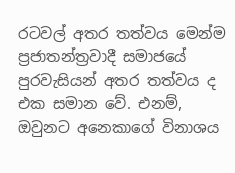රටවල් අතර තත්වය මෙන්ම ප්‍රජාතන්ත්‍රවාදී සමාජයේ පුරවැසියන් අතර තත්වය ද එක සමාන වේ. එනම්, ඔවුනට අනෙකාගේ විනාශය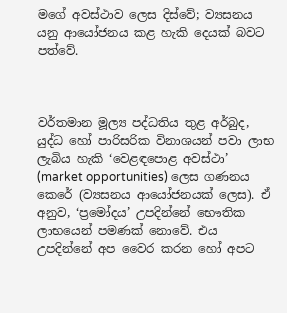මගේ අවස්ථාව ලෙස දිස්වේ; ව්‍යසනය යනු ආයෝජනය කළ හැකි දෙයක් බවට පත්වේ.



වර්තමාන මූල්‍ය පද්ධතිය තුළ අර්බුද, යුද්ධ හෝ පාරිසරික විනාශයන් පවා ලාභ ලැබිය හැකි ‘වෙළඳපොළ අවස්ථා’ (market opportunities) ලෙස ගණනය කෙරේ (ව්‍යසනය ආයෝජනයක් ලෙස). ඒ අනුව, ‘ප්‍රමෝදය’ උපදින්නේ භෞතික ලාභයෙන් පමණක් නොවේ. එය උපදින්නේ අප වෛර කරන හෝ අපට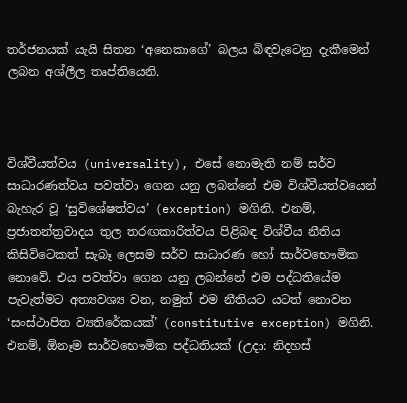තර්ජනයක් යැයි සිතන ‘අනෙකාගේ’ බලය බිඳවැටෙනු දැකීමෙන් ලබන අශ්ලීල තෘප්තියෙනි.



විශ්වීයත්වය (universality), එසේ නොමැති නම් සර්ව සාධාරණත්වය පවත්වා ගෙන යනු ලබන්නේ එම විශ්වීයත්වයෙන් බැහැර වූ ‘සුවිශේෂත්වය’ (exception) මගිනි. එනම්, ප්‍රජාතන්ත්‍රවාදය තුල තරඟකාරිත්වය පිළිබඳ විශ්වීය නීතිය කිසිවිටෙකත් සැබෑ ලෙසම සර්ව සාධාරණ හෝ සාර්වභෞමික නොවේ. එය පවත්වා ගෙන යනු ලබන්නේ එම පද්ධතියේම පැවැත්මට අත්‍යවශ්‍ය වන, නමුත් එම නීතියට යටත් නොවන ‘සංස්ථාපිත ව්‍යතිරේකයක්’ (constitutive exception) මගිනි. එනම්, ඕනෑම සාර්වභෞමික පද්ධතියක් (උදා: නිදහස්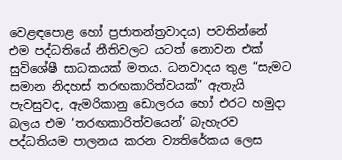වෙළඳපොළ හෝ ප්‍රජාතන්ත්‍රවාදය) පවතින්නේ එම පද්ධතියේ නීතිවලට යටත් නොවන එක් සුවිශේෂී සාධකයක් මතය. ධනවාදය තුළ “සැමට සමාන නිදහස් තරඟකාරිත්වයක්” ඇතැයි පැවසුවද, ඇමරිකානු ඩොලරය හෝ එරට හමුදා බලය එම ‘තරඟකාරිත්වයෙන්’ බැහැරව පද්ධතියම පාලනය කරන ව්‍යතිරේකය ලෙස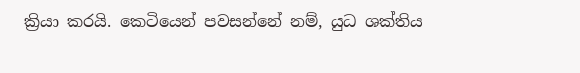ක්‍රියා කරයි. කෙටියෙන් පවසන්නේ නම්, යුධ ශක්තිය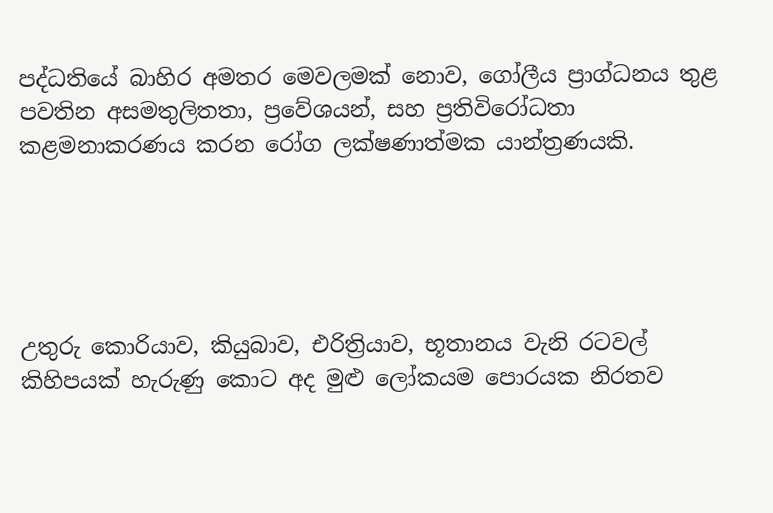පද්ධතියේ බාහිර අමතර මෙවලමක් නොව, ගෝලීය ප්‍රාග්ධනය තුළ පවතින අසමතුලිතතා, ප්‍රවේශයන්, සහ ප්‍රතිවිරෝධතා කළමනාකරණය කරන රෝග ලක්ෂණාත්මක යාන්ත්‍රණයකි.





උතුරු කොරියාව, කියුබාව, එරිත්‍රියාව, භූතානය වැනි රටවල් කිහිපයක් හැරුණු කොට අද මුළු ලෝකයම පොරයක නිරතව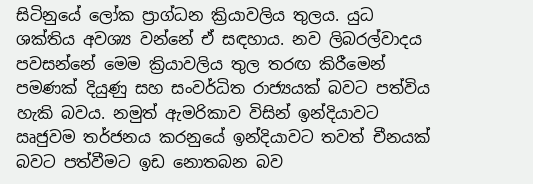සිටිනුයේ ලෝක ප්‍රාග්ධන ක්‍රියාවලිය තුලය. යුධ ශක්තිය අවශ්‍ය වන්නේ ඒ සඳහාය. නව ලිබරල්වාදය පවසන්නේ මෙම ක්‍රියාවලිය තුල තරඟ කිරීමෙන් පමණක් දියුණු සහ සංවර්ධිත රාජ්‍යයක් බවට පත්විය හැකි බවය. නමුත් ඇමරිකාව විසින් ඉන්දියාවට ඍජුවම තර්ජනය කරනුයේ ඉන්දියාවට තවත් චීනයක් බවට පත්වීමට ඉඩ නොතබන බව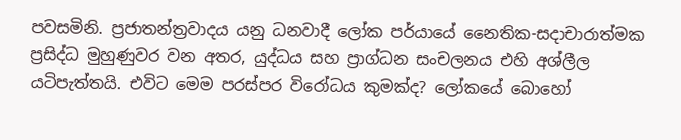පවසමිනි. ප්‍රජාතන්ත්‍රවාදය යනු ධනවාදී ලෝක පර්යායේ නෛතික-සදාචාරාත්මක ප්‍රසිද්ධ මුහුණුවර වන අතර, යුද්ධය සහ ප්‍රාග්ධන සංචලනය එහි අශ්ලීල යටිපැත්තයි. එවිට මෙම පරස්පර විරෝධය කුමක්ද? ලෝකයේ බොහෝ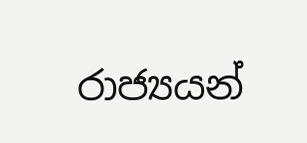රාජ්‍යයන්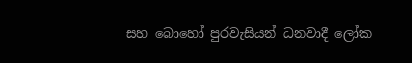සහ බොහෝ පුරවැසියන් ධනවාදී ලෝක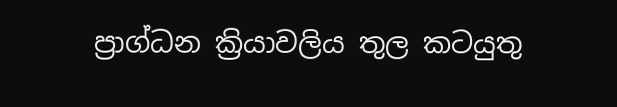ප්‍රාග්ධන ක්‍රියාවලිය තුල කටයුතු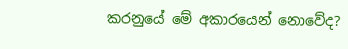කරනුයේ මේ අකාරයෙන් නොවේද?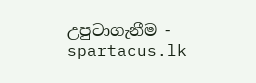උපුටාගැනීම - spartacus.lk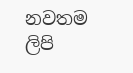නවතම ලිපි